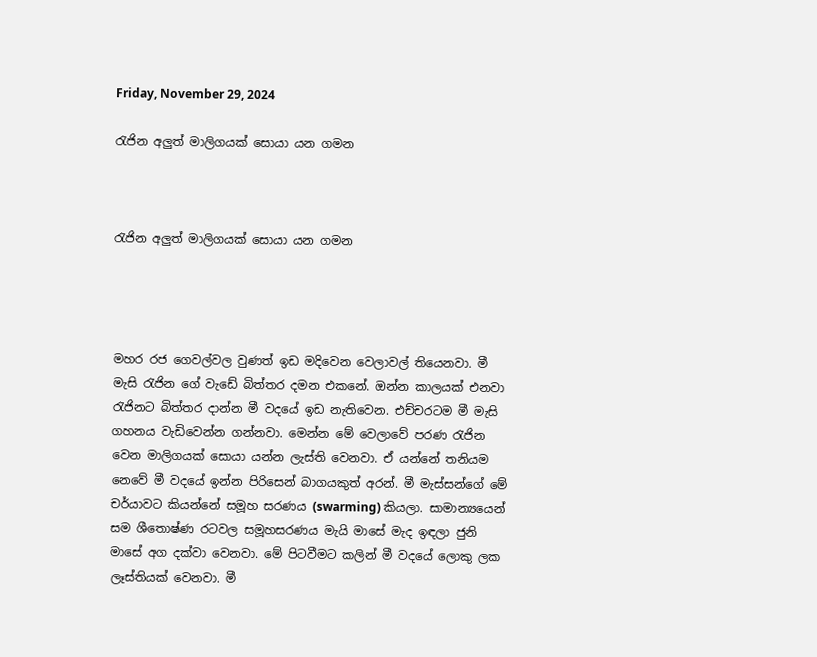Friday, November 29, 2024

රැජින අලුත් මාලිගයක් සොයා යන ගමන



රැජින අලුත් මාලිගයක් සොයා යන ගමන




මහර රජ ගෙවල්වල වුණත් ඉඩ මදිවෙන වෙලාවල් තියෙනවා. මී මැසි රැජින ගේ වැඩේ බිත්තර දමන එකනේ. ඔන්න කාලයක් එනවා රැජිනට බිත්තර දාන්න මී වදයේ ඉඩ නැතිවෙන. එච්චරටම මී මැසි ගහනය වැඩිවෙන්න ගන්නවා. මෙන්න මේ වෙලාවේ පරණ රැජින වෙන මාලිගයක් සොයා යන්න ලැස්ති වෙනවා. ඒ යන්නේ තනියම නෙවේ මී වදයේ ඉන්න පිරිසෙන් බාගයකුත් අරන්. මී මැස්සන්ගේ මේ චර්යාවට කියන්නේ සමූහ සරණය (swarming) කියලා. සාමාන්‍යයෙන් සම ශීතොෂ්ණ රටවල සමූහසරණය මැයි මාසේ මැද ඉඳලා ජුනි මාසේ අග දක්වා වෙනවා. මේ පිටවීමට කලින් මී වදයේ ලොකු ලක ලෑස්තියක් වෙනවා. මී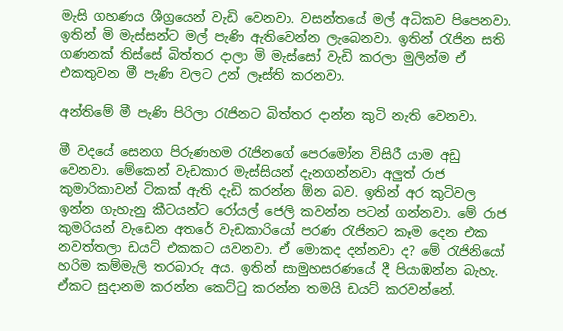මැසි ගහණය ශීග්‍රයෙන් වැඩි වෙනවා. වසන්තයේ මල් අධිකව පිපෙනවා. ඉතින් මි මැස්සන්ට මල් පැණි ඇතිවෙන්න ලැබෙනවා. ඉතින් රැජින සති ගණනක් තිස්සේ බිත්තර දාලා මි මැස්සෝ වැඩි කරලා මුලින්ම ඒ එකතුවන මී පැණි වලට උන් ලෑස්ති කරනවා.

අන්තිමේ මී පැණි පිරිලා රැජිනට බිත්තර දාන්න කුටි නැති වෙනවා.

මී වදයේ සෙනග පිරුණහම රැජිනගේ පෙරමෝන විසිරී යාම අඩු වෙනවා. මේකෙන් වැඩකාර මැස්සියන් දැනගන්නවා අලුත් රාජ කුමාරිකාවන් ටිකක් ඇති දැඩි කරන්න ඕන බව. ඉතින් අර කුටිවල ඉන්න ගැහැනු කීටයන්ට රෝයල් ජෙලි කවන්න පටන් ගන්නවා. මේ රාජ කුමරියන් වැඩෙන අතරේ වැඩකාරියෝ පරණ රැජිනට කෑම දෙන එක නවත්තලා ඩයට් එකකට යවනවා. ඒ මොකද දන්නවා ද? මේ රැජිනියෝ හරිම කම්මැලි තරබාරු අය. ඉතින් සාමුහසරණයේ දී පියාඹන්න බැහැ. ඒකට සුදානම කරන්න කෙට්ටු කරන්න තමයි ඩයට් කරවන්නේ.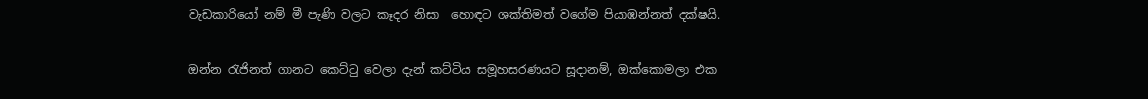වැඩකාරියෝ නම් මී පැණි වලට කෑදර නිසා  හොඳට ශක්තිමත් වගේම පියාඹන්නත් දක්ෂයි.

ඔන්න රැජිනත් ගානට කෙට්ටු වෙලා දැන් කට්ටිය සමූහසරණයට සූදානම්, ඔක්කොමලා එක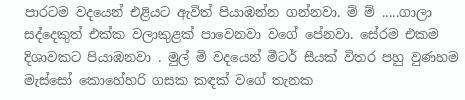පාරටම වදයෙන් එළියට ඇවිත් පියාඹන්න ගන්නවා. ම් ම් .....ගාලා සද්දෙකුත් එක්ක වලාකුළක් පාවෙනවා වගේ පේනවා. සේරම එකම දිශාවකට පියාඹනවා . මුල් මි වදයෙන් මීටර් සීයක් විතර පහු වුණහම මැස්සෝ කොහේහරි ගසක කඳක් වගේ තැනක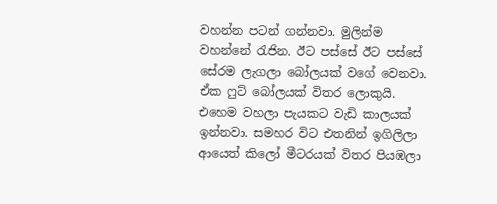වහන්න පටන් ගන්නවා. මුලින්ම වහන්නේ රැජින. ඊට පස්සේ ඊට පස්සේ සේරම ලැගලා බෝලයක් වගේ වෙනවා. ඒක ෆුට් බෝලයක් විතර ලොකුයි. එහෙම වහලා පැයකට වැඩි කාලයක් ඉන්නවා. සමහර විට එතනින් ඉගිලිලා ආයෙත් කිලෝ මීටරයක් විතර පියඹලා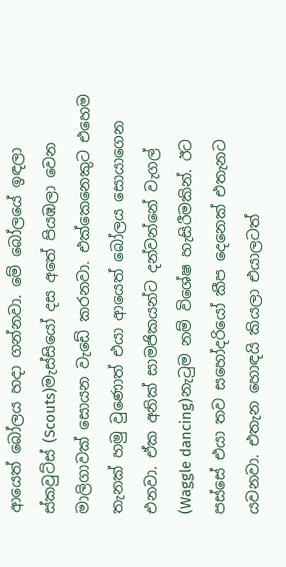ආයෙත් බෝලය හදා ගන්නවා. මේ බෝලයේ ඉඳලා ස්කවුට්ස් (Scouts)මැස්සියෝ දස අතේ පියඹලා වෙන මාලිගාවක් සොයන වැඩේ කරනවා. එක්කෙනෙකුට එහෙම තැනක් හමු වුණොත් එයා ආයෙත් බෝලය සොයාගෙන එනවා. ඒක අනික් සාමජිකයන්ට දන්වන්නේ වැගල් (Waggle dancing)නැටුම නම් විශේෂ හැසිරීමකින්. ඊට පස්සේ එයා තව සහෝදරියෝ කීප දෙනෙක් එතැනට යවනවා. එතැන හොඳයි කියලා එයාලටත්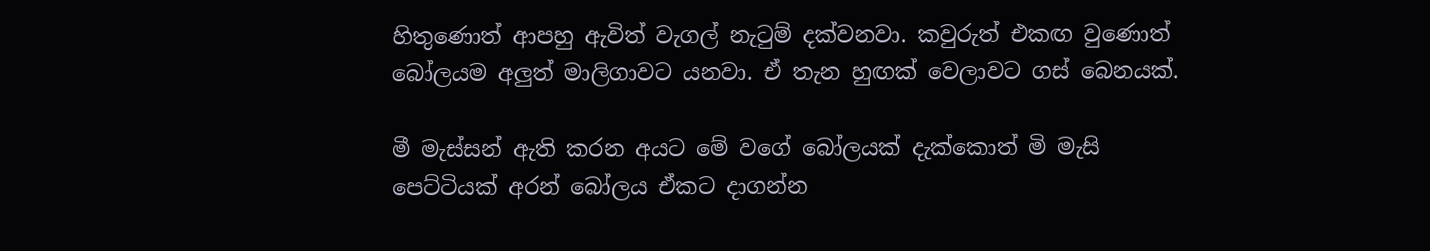හිතුණොත් ආපහු ඇවිත් වැගල් නැටුම් දක්වනවා. කවුරුත් එකඟ වුණොත් බෝලයම අලුත් මාලිගාවට යනවා. ඒ තැන හුඟක් වෙලාවට ගස් බෙනයක්.

මී මැස්සන් ඇති කරන අයට මේ වගේ බෝලයක් දැක්කොත් මි මැසි පෙට්ටියක් අරන් බෝලය ඒකට දාගන්න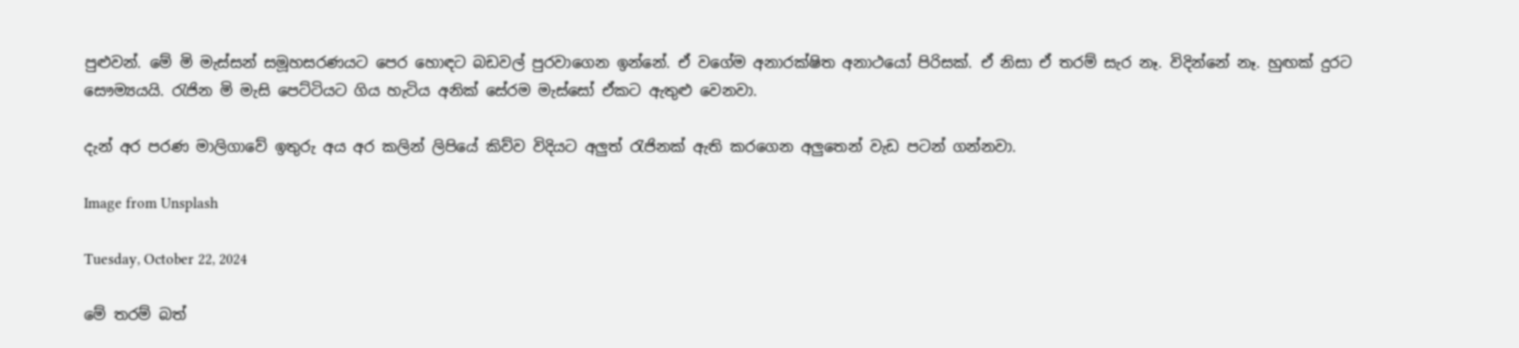පුළුවන්. මේ මි මැස්සන් සමූහසරණයට පෙර හොඳට බඩවල් පුරවාගෙන ඉන්නේ. ඒ වගේම අනාරක්ෂිත අනාථයෝ පිරිසක්. ඒ නිසා ඒ තරම් සැර නෑ. විදින්නේ නෑ. හුඟක් දුරට සෞම්‍යයයි. රැජින මි මැසි පෙට්ටියට ගිය හැටිය අනික් සේරම මැස්සෝ ඒකට ඇතුළු වෙනවා.

දැන් අර පරණ මාලිගාවේ ඉතුරු අය අර කලින් ලිපියේ කිව්ව විදියට අලුත් රැජිනක් ඇති කරගෙන අලුතෙන් වැඩ පටන් ගන්නවා.

Image from Unsplash

Tuesday, October 22, 2024

මේ තරම් බත්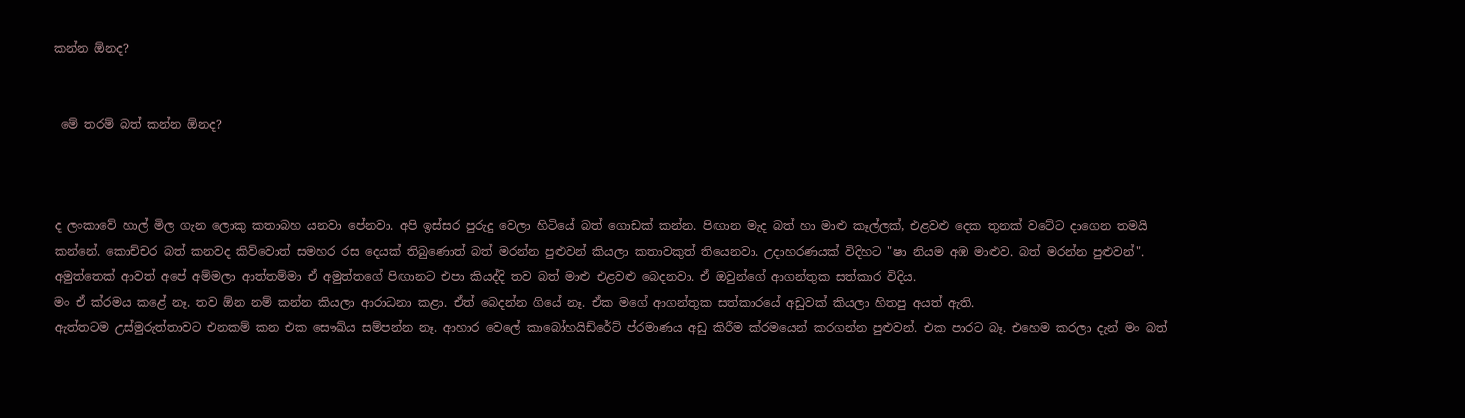කන්න ඕනද?


 මේ තරම් බත් කන්න ඕනද?



ද ලංකාවේ හාල් මිල ගැන ලොකු කතාබහ යනවා පේනවා. අපි ඉස්සර පුරුදු වෙලා හිටියේ බත් ගොඩක් කන්න. පිඟාන මැද බත් හා මාළු කෑල්ලක්, එළවළු දෙක තුනක් වටේට දාගෙන තමයි කන්නේ. කොච්චර බත් කනවද කිව්වොත් සමහර රස දෙයක් තිබුණොත් බත් මරන්න පුළුවන් කියලා කතාවකුත් තියෙනවා. උදාහරණයක් විදිහට "ෂා නියම අඹ මාළුව. බත් මරන්න පුළුවන්".
අමුත්තෙක් ආවත් අපේ අම්මලා ආත්තම්මා ඒ අමුත්තගේ පිඟානට එපා කියද්දි තව බත් මාළු එළවළු බෙදනවා. ඒ ඔවුන්ගේ ආගන්තුක සත්කාර විදිය.
මං ඒ ක්රමය කළේ නෑ. තව ඕන නම් කන්න කියලා ආරාධනා කළා. ඒත් බෙදන්න ගියේ නෑ. ඒක මගේ ආගන්තුක සත්කාරයේ අඩුවක් කියලා හිතපු අයත් ඇති.
ඇත්තටම උස්මුරුත්තාවට එනකම් කන එක සෞඛ්ය සම්පන්න නෑ. ආහාර වෙලේ කාබෝහයිඩ්රේට් ප්රමාණය අඩු කිරීම ක්රමයෙන් කරගන්න පුළුවන්. එක පාරට බෑ. එහෙම කරලා දැන් මං බත්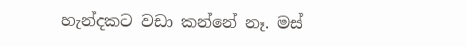හැන්දකට වඩා කන්නේ නෑ. මස්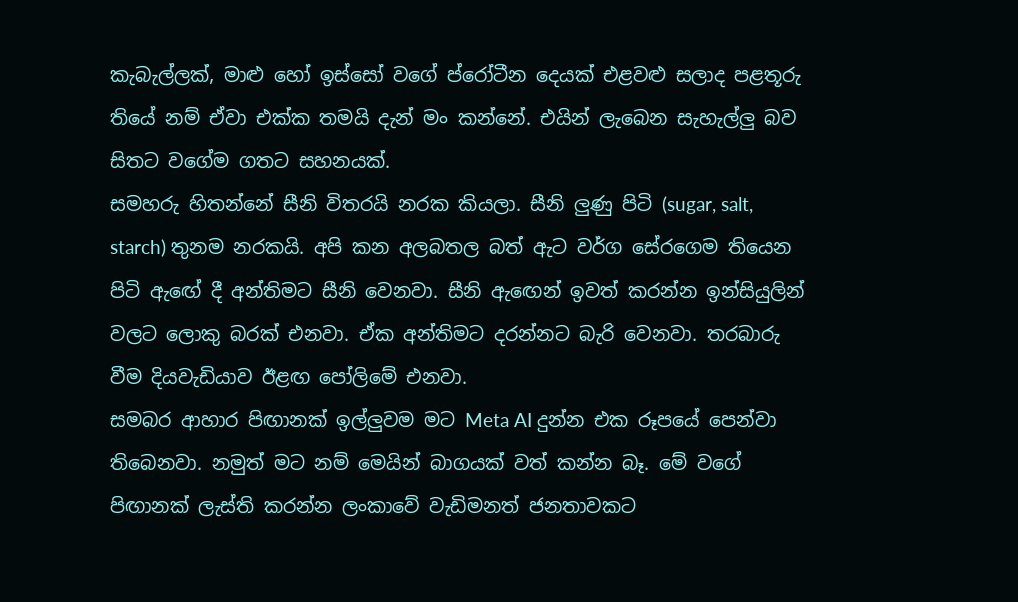කැබැල්ලක්, මාළු හෝ ඉස්සෝ වගේ ප්රෝටීන දෙයක් එළවළු සලාද පළතූරු තියේ නම් ඒවා එක්ක තමයි දැන් මං කන්නේ. එයින් ලැබෙන සැහැල්ලු බව සිතට වගේම ගතට සහනයක්.
සමහරු හිතන්නේ සීනි විතරයි නරක කියලා. සීනි ලුණු පිටි (sugar, salt, starch) තුනම නරකයි. අපි කන අලබතල බත් ඇට වර්ග සේරගෙම තියෙන පිටි ඇඟේ දී අන්තිමට සීනි වෙනවා. සීනි ඇඟෙන් ඉවත් කරන්න ඉන්සියුලින් වලට ලොකු බරක් එනවා. ඒක අන්තිමට දරන්නට බැරි වෙනවා. තරබාරු වීම දියවැඩියාව ඊළඟ පෝලිමේ එනවා.
සමබර ආහාර පිඟානක් ඉල්ලුවම මට Meta AI දුන්න එක රූපයේ පෙන්වා තිබෙනවා. නමුත් මට නම් මෙයින් බාගයක් වත් කන්න බෑ. මේ වගේ පිඟානක් ලැස්ති කරන්න ලංකාවේ වැඩිමනත් ජනතාවකට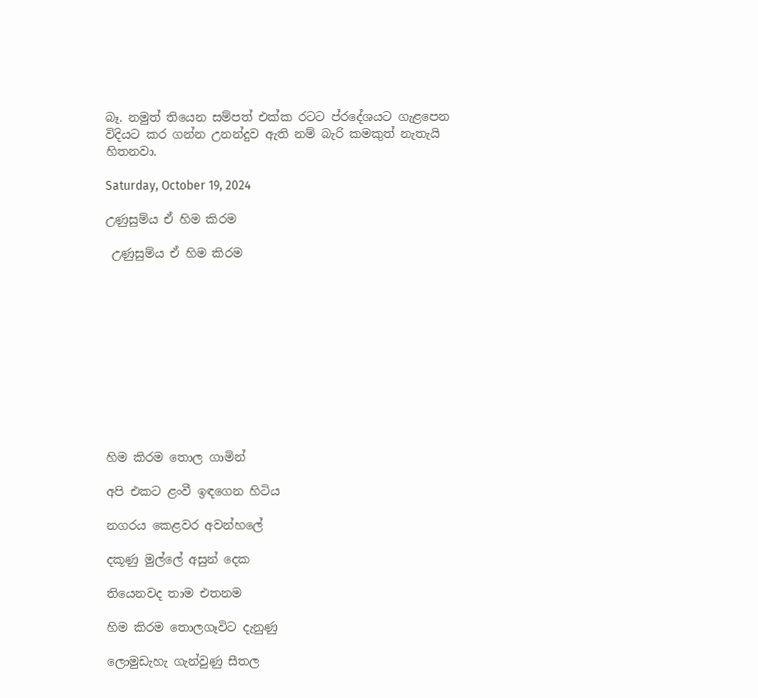බෑ. නමුත් තියෙන සම්පත් එක්ක රටට ප්රදේශයට ගැළපෙන විදියට කර ගන්න උනන්දුව ඇති නම් බැරි කමකුත් නැතැයි හිතනවා.

Saturday, October 19, 2024

උණුසුම්ය ඒ හිම කිරම

 උණුසුම්ය ඒ හිම කිරම











හිම කිරම තොල ගාමින්

අපි එකට ළංවී ඉඳගෙන හිටිය

නගරය කෙළවර අවන්හලේ

දකූණු මුල්ලේ අසුන් දෙක

තියෙනවද තාම එතනම

හිම කිරම තොලගෑවිට දැනුණු

ලොමුඩැහැ ගැන්වුණු සීතල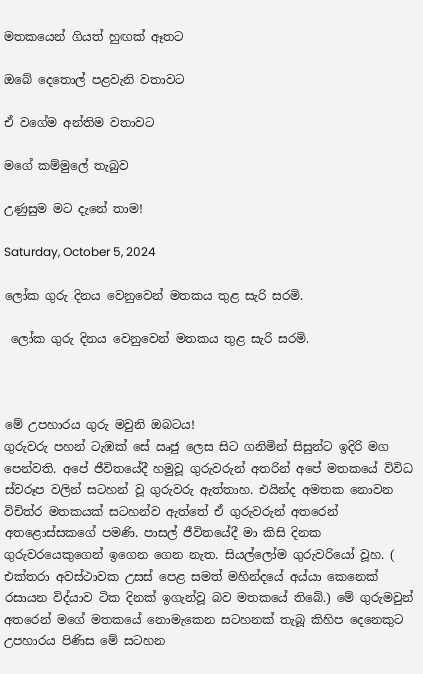මතකයෙන් ගියත් හුඟක් ඈතට

ඔබේ දෙතොල් පළවැනි වතාවට

ඒ වගේම අන්තිම වතාවට

මගේ කම්මුලේ තැබුව

උණුසුම මට දැනේ තාම!

Saturday, October 5, 2024

ලෝක ගුරු දිනය වෙනුවෙන් මතකය තුළ සැරි සරමි.

 ලෝක ගුරු දිනය වෙනුවෙන් මතකය තුළ සැරි සරමි.



මේ උපහාරය ගුරු මවුනි ඔබටය!
ගුරුවරු පහන් ටැඹක් සේ ඍජු ලෙස සිට ගනිමින් සිසුන්ට ඉදිරි මග පෙන්වති. අපේ ජීවිතයේදී හමුවූ ගුරුවරුන් අතරින් අපේ මතකයේ විවිධ ස්වරූප වලින් සටහන් වූ ගුරුවරු ඇත්තාහ. එයින්ද අමතක නොවන විචිත්ර මතකයක් සටහන්ව ඇත්තේ ඒ ගුරුවරුන් අතරෙන් අතළොස්සකගේ පමණි. පාසල් ජීවිතයේදී මා කිසි දිනක ගුරුවරයෙකුගෙන් ඉගෙන ගෙන නැත. සියල්ලෝම ගුරුවරියෝ වූහ. ( එක්තරා අවස්ථාවක උසස් පෙළ සමත් මහින්දයේ අය්යා කෙනෙක් රසායන විද්යාව ටික දිනක් ඉගැන්වූ බව මතකයේ තිබේ.) මේ ගුරුමවුන් අතරෙන් මගේ මතකයේ නොමැකෙන සටහනක් තැබූ කිහිප දෙනෙකුට උපහාරය පිණිස මේ සටහන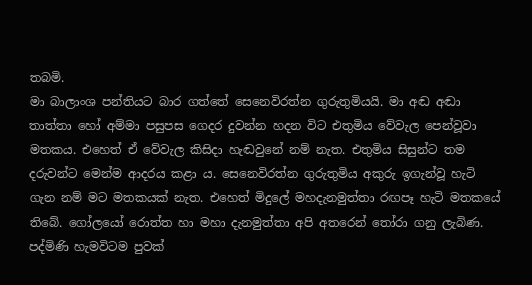තබමි.
මා බාලාංශ පන්තියට බාර ගත්තේ සෙනෙවිරත්න ගුරුතුමියයි. මා අඬ අඬා තාත්තා හෝ අම්මා පසුපස ගෙදර දුවන්න හදන විට එතුමිය වේවැල පෙන්වූවා මතකය. එහෙත් ඒ වේවැල කිසිදා හැඬවුනේ නම් නැත. එතුමිය සිසුන්ට තම දරුවන්ට මෙන්ම ආදරය කළා ය. සෙනෙවිරත්න ගුරුතුමිය අකුරු ඉගැන්වූ හැටි ගැන නම් මට මතකයක් නැත. එහෙත් මිදුලේ මහදැනමුත්තා රඟපෑ හැටි මතකයේ තිබේ. ගෝලයෝ රොත්ත හා මහා දැනමුත්තා අපි අතරෙන් තෝරා ගනු ලැබිණ. පද්මිණි හැමවිටම පුවක්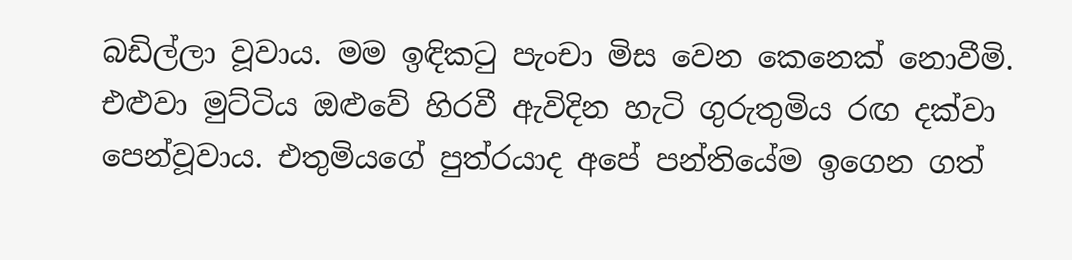බඩිල්ලා වූවාය. මම ඉඳිකටු පැංචා මිස වෙන කෙනෙක් නොවීමි. එළුවා මුට්ටිය ඔළුවේ හිරවී ඇවිදින හැටි ගුරුතුමිය රඟ දක්වා පෙන්වූවාය. එතුමියගේ පුත්රයාද අපේ පන්තියේම ඉගෙන ගත්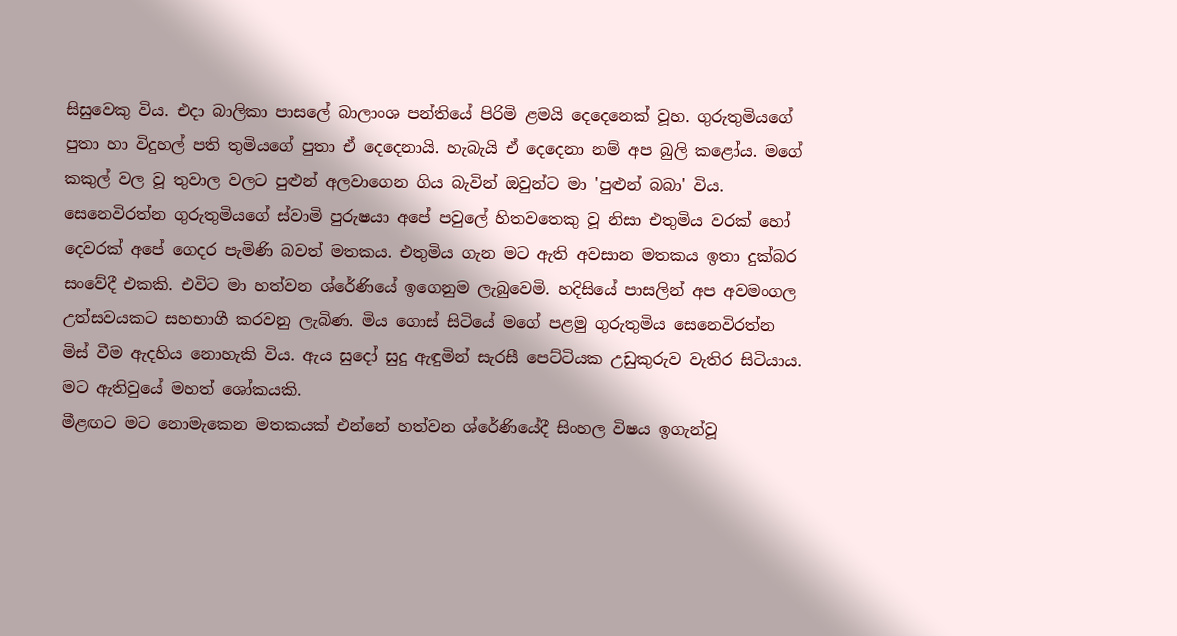සිසුවෙකු විය. එදා බාලිකා පාසලේ බාලාංශ පන්තියේ පිරිමි ළමයි දෙදෙනෙක් වූහ. ගුරුතුමියගේ පුතා හා විදුහල් පති තුමියගේ පුතා ඒ දෙදෙනායි. හැබැයි ඒ දෙදෙනා නම් අප බුලි කළෝය. මගේ කකුල් වල වූ තුවාල වලට පුළුන් අලවාගෙන ගිය බැවින් ඔවුන්ට මා 'පුළුන් බබා' විය. සෙනෙවිරත්න ගුරුතුමියගේ ස්වාමි පුරුෂයා අපේ පවුලේ හිතවතෙකු වූ නිසා එතුමිය වරක් හෝ දෙවරක් අපේ ගෙදර පැමිණි බවත් මතකය. එතුමිය ගැන මට ඇති අවසාන මතකය ඉතා දුක්බර සංවේදී එකකි. එවිට මා හත්වන ශ්රේණියේ ඉගෙනුම ලැබුවෙමි. හදිසියේ පාසලින් අප අවමංගල උත්සවයකට සහභාගී කරවනු ලැබිණ. මිය ගොස් සිටියේ මගේ පළමු ගුරුතුමිය සෙනෙවිරත්න මිස් වීම ඇදහිය නොහැකි විය. ඇය සුදෝ සුදු ඇඳුමින් සැරසී පෙට්ටියක උඩුකුරුව වැතිර සිටියාය. මට ඇතිවුයේ මහත් ශෝකයකි.
මීළඟට මට නොමැකෙන මතකයක් එන්නේ හත්වන ශ්රේණියේදී සිංහල විෂය ඉගැන්වූ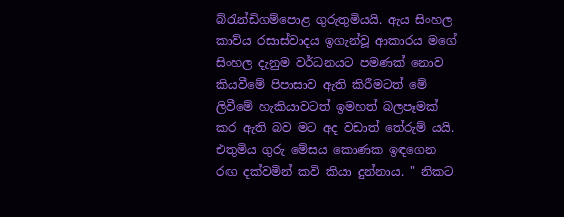බ්රැන්ඩිගම්පොළ ගුරුතුමියයි. ඇය සිංහල කාව්ය රසාස්වාදය ඉගැන්වූ ආකාරය මගේ සිංහල දැනුම වර්ධනයට පමණක් නොව කියවීමේ පිපාසාව ඇති කිරීමටත් මේ ලිවීමේ හැකියාවටත් ඉමහත් බලපෑමක් කර ඇති බව මට අද වඩාත් තේරුම් යයි. එතුමිය ගුරු මේසය කොණක ඉඳගෙන රඟ දක්වමින් කවි කියා දුන්නාය. " නිකට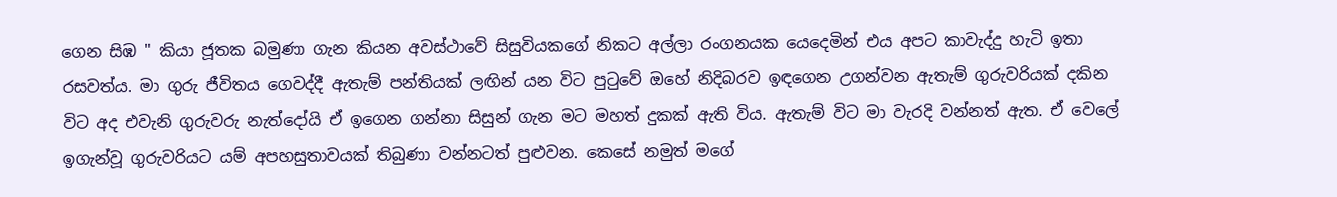ගෙන සිඹ " කියා ජූතක බමුණා ගැන කියන අවස්ථාවේ සිසුවියකගේ නිකට අල්ලා රංගනයක යෙදෙමින් එය අපට කාවැද්දු හැටි ඉතා රසවත්ය. මා ගුරු ජීවිතය ගෙවද්දී ඇතැම් පන්තියක් ලඟින් යන විට පුටුවේ ඔහේ නිදිබරව ඉඳගෙන උගන්වන ඇතැම් ගුරුවරියක් දකින විට අද එවැනි ගුරුවරු නැත්දෝයි ඒ ඉගෙන ගන්නා සිසුන් ගැන මට මහත් දුකක් ඇති විය. ඇතැම් විට මා වැරදි වන්නත් ඇත. ඒ වෙලේ ඉගැන්වූ ගුරුවරියට යම් අපහසුතාවයක් තිබුණා වන්නටත් පුළුවන. කෙසේ නමුත් මගේ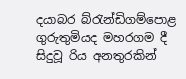දයාබර බ්රැන්ඩිගම්පොළ ගුරුතුමියද මහරගම දී සිදුවූ රිය අනතුරකින්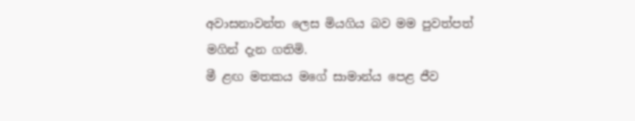අවාසනාවන්ත ලෙස මියගිය බව මම පුවත්පත් මගින් දැන ගතිමි.
මී ළඟ මතකය මගේ සාමාන්ය පෙළ ජීව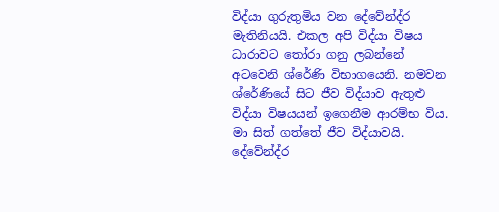විද්යා ගුරුතුමිය වන දේවේන්ද්ර මැතිනියයි. එකල අපි විද්යා විෂය ධාරාවට තෝරා ගනු ලබන්නේ අටවෙනි ශ්රේණි විභාගයෙනි. නමවන ශ්රේණියේ සිට ජීව විද්යාව ඇතුළු විද්යා විෂයයන් ඉගෙනීම ආරම්භ විය. මා සිත් ගත්තේ ජීව විද්යාවයි. දේවේන්ද්ර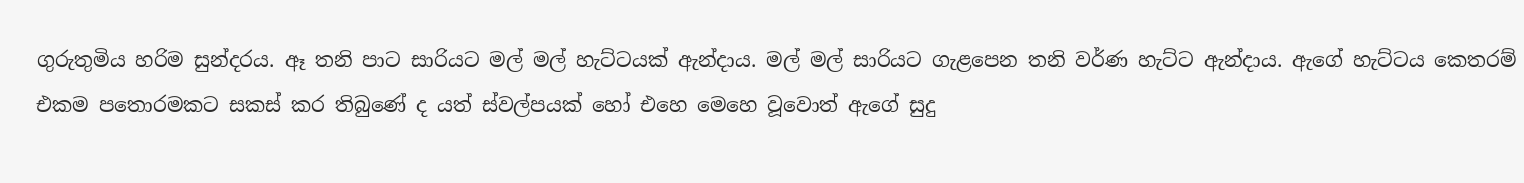ගුරුතුමිය හරිම සුන්දරය. ඈ තනි පාට සාරියට මල් මල් හැට්ටයක් ඇන්දාය. මල් මල් සාරියට ගැළපෙන තනි වර්ණ හැට්ට ඇන්දාය. ඇගේ හැට්ටය කෙතරම් එකම පතොරමකට සකස් කර තිබුණේ ද යත් ස්වල්පයක් හෝ එහෙ මෙහෙ වූවොත් ඇගේ සුදු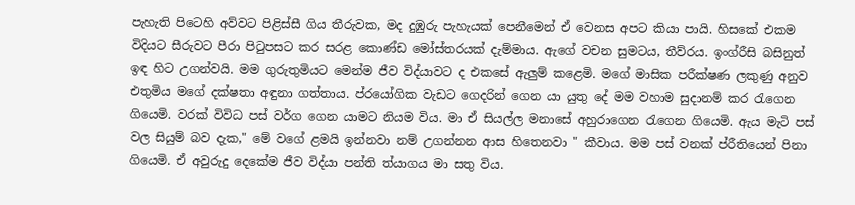පැහැති පිටෙහි අව්වට පිළිස්සී ගිය තීරුවක, මද දුඹුරු පැහැයක් පෙනීමෙන් ඒ වෙනස අපට කියා පායි. හිසකේ එකම විදියට සීරුවට පීරා පිටුපසට කර සරළ කොණ්ඩ මෝස්තරයක් දැම්මාය. ඇගේ වචන සුමටය, තීව්රය. ඉංග්රීසි බසිනුත් ඉඳ හිට උගන්වයි. මම ගුරුතුමියට මෙන්ම ජීව විද්යාවට ද එකසේ ඇලුම් කළෙමි. මගේ මාසික පරීක්ෂණ ලකුණු අනුව එතුමිය මගේ දක්ෂතා අඳුනා ගත්තාය. ප්රයෝගික වැඩට ගෙදරින් ගෙන යා යුතු දේ මම වහාම සුදානම් කර රැගෙන ගියෙමි. වරක් විවිධ පස් වර්ග ගෙන යාමට නියම විය. මා ඒ සියල්ල මනාසේ අහුරාගෙන රැගෙන ගියෙමි. ඇය මැටි පස් වල සියුම් බව දැක," මේ වගේ ළමයි ඉන්නවා නම් උගන්නන ආස හිතෙනවා " කීවාය. මම පස් වනක් ප්රීතියෙන් පිනා ගියෙමි. ඒ අවුරුදු දෙකේම ජීව විද්යා පන්ති ත්යාගය මා සතු විය.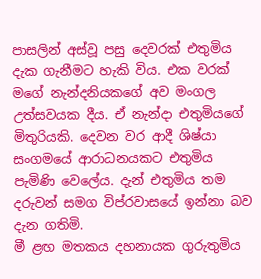පාසලින් අස්වූ පසු දෙවරක් එතුමිය දැක ගැනීමට හැකි විය. එක වරක් මගේ නැන්දනියකගේ අව මංගල උත්සවයක දීය. ඒ නැන්දා එතුමියගේ මිතුරියකි. දෙවන වර ආදී ශිෂ්යා සංගමයේ ආරාධනයකට එතුමිය පැමිණි වෙලේය. දැන් එතුමිය තම දරුවන් සමග විප්රවාසයේ ඉන්නා බව දැන ගතිමි.
මී ළඟ මතකය දහනායක ගුරුතුමිය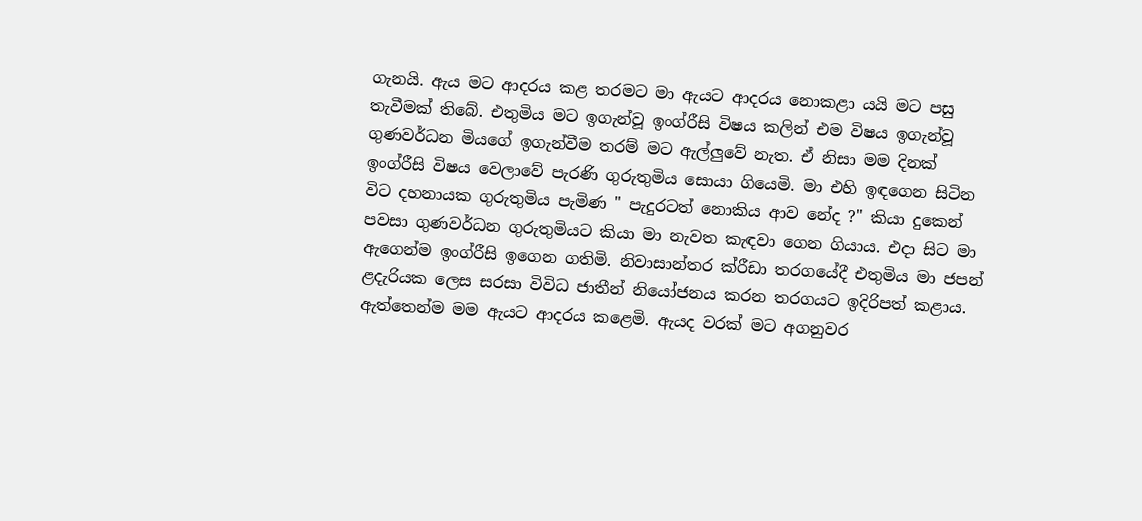ගැනයි. ඇය මට ආදරය කළ තරමට මා ඇයට ආදරය නොකළා යයි මට පසු තැවීමක් තිබේ. එතුමිය මට ඉගැන්වූ ඉංග්රීසි විෂය කලින් එම විෂය ඉගැන්වූ ගුණවර්ධන මියගේ ඉගැන්වීම තරම් මට ඇල්ලුවේ නැත. ඒ නිසා මම දිනක් ඉංග්රීසි විෂය වෙලාවේ පැරණි ගුරුතුමිය සොයා ගියෙමි. මා එහි ඉඳගෙන සිටින විට දහනායක ගුරුතුමිය පැමිණ " පැදුරටත් නොකිය ආව නේද ?" කියා දුකෙන් පවසා ගුණවර්ධන ගුරුතුමියට කියා මා නැවත කැඳවා ගෙන ගියාය. එදා සිට මා ඇගෙන්ම ඉංග්රීසි ඉගෙන ගතිමි. නිවාසාන්තර ක්රීඩා තරගයේදී එතුමිය මා ජපන් ළදැරියක ලෙස සරසා විවිධ ජාතීන් නියෝජනය කරන තරගයට ඉදිරිපත් කළාය. ඇත්තෙන්ම මම ඇයට ආදරය කළෙමි. ඇයද වරක් මට අගනුවර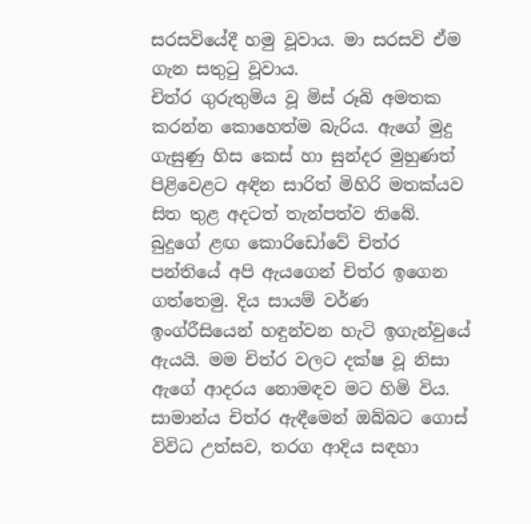සරසවියේදී හමු වූවාය. මා සරසවි ඒම ගැන සතුටු වූවාය.
චිත්ර ගුරුතුමිය වූ මිස් රූබි අමතක කරන්න කොහෙත්ම බැරිය. ඇගේ මුදු ගැසුණු හිස කෙස් හා සුන්දර මුහුණත් පිළිවෙළට අඳින සාරිත් මිහිරි මතක්යව සිත තුළ අදටත් තැන්පත්ව තිබේ. බුදුගේ ළඟ කොරිඩෝවේ චිත්ර පන්තියේ අපි ඇයගෙන් චිත්ර ඉගෙන ගත්තෙමු. දිය සායම් වර්ණ ඉංග්රීසියෙන් හඳුන්වන හැටි ඉගැන්වුයේ ඇයයි. මම චිත්ර වලට දක්ෂ වූ නිසා ඇගේ ආදරය නොමඳව මට හිමි විය. සාමාන්ය චිත්ර ඇඳීමෙන් ඔබ්බට ගොස් විවිධ උත්සව, තරග ආදිය සඳහා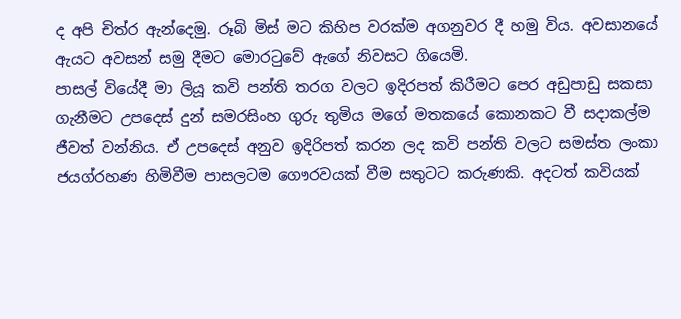ද අපි චිත්ර ඇන්දෙමු. රූබි මිස් මට කිහිප වරක්ම අගනුවර දී හමු විය. අවසානයේ ඇයට අවසන් සමු දීමට මොරටුවේ ඇගේ නිවසට ගියෙමි.
පාසල් වියේදී මා ලියූ කවි පන්ති තරග වලට ඉදිරපත් කිරීමට පෙර අඩුපාඩු සකසා ගැනීමට උපදෙස් දුන් සමරසිංහ ගුරු තුමිය මගේ මතකයේ කොනකට වී සදාකල්ම ජීවත් වන්නිය. ඒ උපදෙස් අනුව ඉදිරිපත් කරන ලද කවි පන්ති වලට සමස්ත ලංකා ජයග්රහණ හිමිවීම පාසලටම ගෞරවයක් වීම සතුටට කරුණකි. අදටත් කවියක්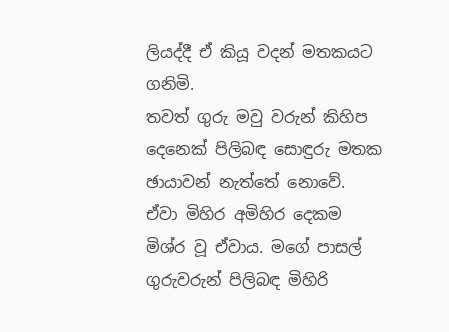ලියද්දී ඒ කියූ වදන් මතකයට ගනිමි.
තවත් ගුරු මවු වරුන් කිහිප දෙනෙක් පිලිබඳ සොඳුරු මතක ඡායාවන් නැත්තේ නොවේ. ඒවා මිහිර අමිහිර දෙකම මිශ්ර වූ ඒවාය. මගේ පාසල් ගුරුවරුන් පිලිබඳ මිහිරි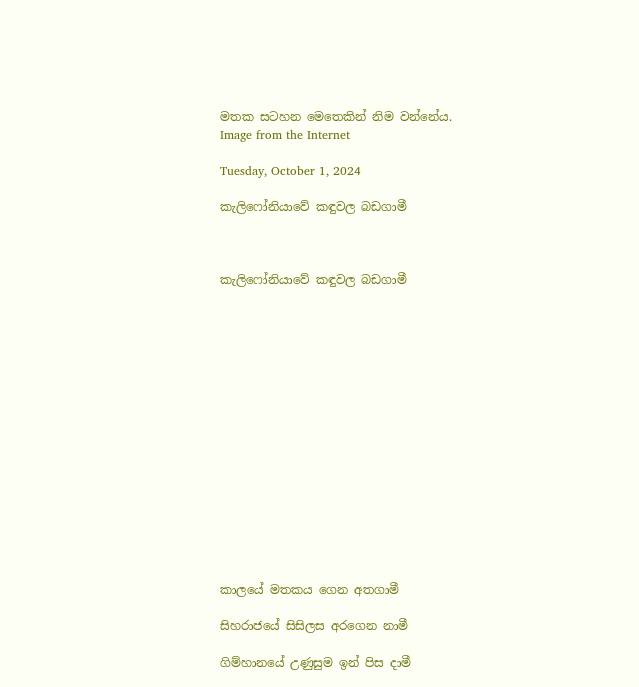මතක සටහන මෙතෙකින් නිම වන්නේය.
Image from the Internet

Tuesday, October 1, 2024

කැලිෆෝනියාවේ කඳුවල බඩගාමී



කැලිෆෝනියාවේ කඳුවල බඩගාමී
















කාලයේ මතකය ගෙන අතගාමී

සිහරාජයේ සිසිලස අරගෙන නාමී

ගිම්හානයේ උණුසුම ඉන් පිස දාමී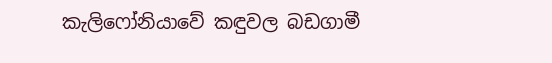කැලිෆෝනියාවේ කඳුවල බඩගාමී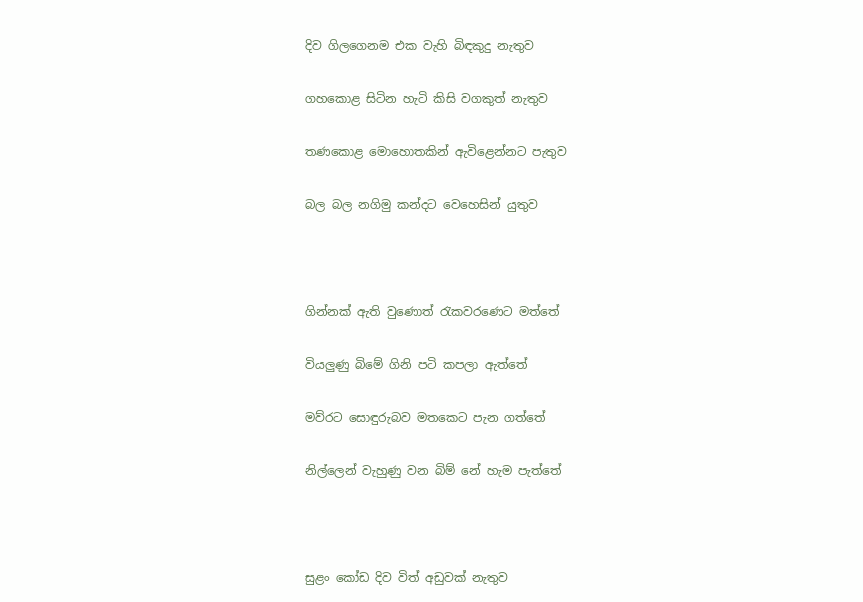දිව ගිලගෙනම එක වැහි බිඳකුදු නැතුව

ගහකොළ සිටින හැටි කිසි වගකුත් නැතුව

තණකොළ මොහොතකින් ඇවිළෙන්නට පැතුව

බල බල නගිමු කන්දට වෙහෙසින් යුතුව



ගින්නක් ඇති වුණොත් රැකවරණෙට මත්තේ

වියලුණු බිමේ ගිනි පටි කපලා ඇත්තේ

මව්රට සොඳුරුබව මතකෙට පැන ගත්තේ

නිල්ලෙන් වැහුණු වන බිම් නේ හැම පැත්තේ



සුළං කෝඩ දිව විත් අඩුවක් නැතුව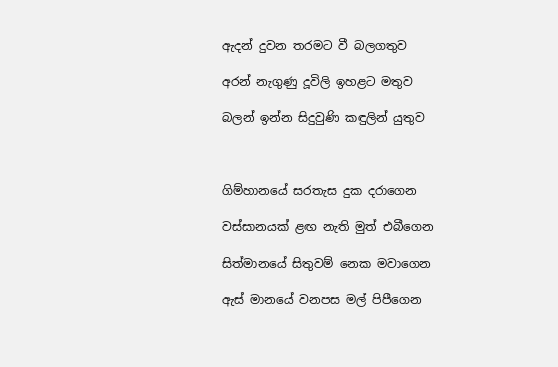ඇදන් දුවන තරමට වී බලගතුව

අරන් නැගුණු දූවිලි ඉහළට මතුව

බලන් ඉන්න සිදුවුණි කඳුලින් යුතුව



ගිම්හානයේ සරතැස දුක දරාගෙන

වස්සානයක් ළඟ නැති මුත් එබීගෙන

සිත්මානයේ සිතුවම් නෙක මවාගෙන

ඇස් මානයේ වනපස මල් පිපීගෙන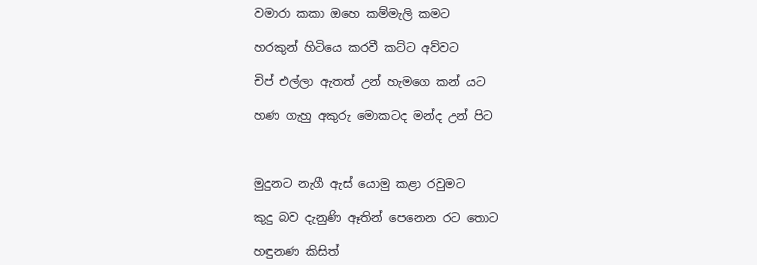වමාරා කකා ඔහෙ කම්මැලි කමට

හරකුන් හිටියෙ කරවී කට්ට අව්වට

චිප් එල්ලා ඇතත් උන් හැමගෙ කන් යට

හණ ගැහු අකුරු මොකටද මන්ද උන් පිට



මුදුනට නැගී ඇස් යොමු කළා රවුමට

කුදු බව දැනුණි ඈතින් පෙනෙන රට තොට

හඳුනණ කිසිත්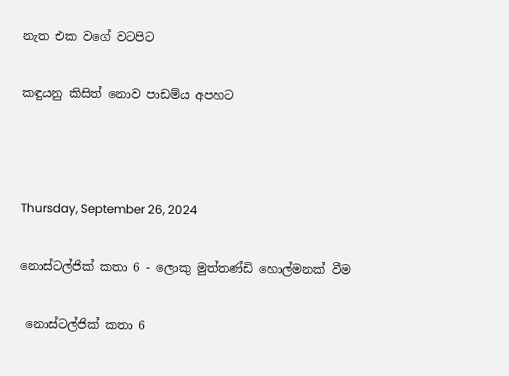නැත එක වගේ වටපිට

කඳුයනු කිසිත් නොව පාඩම්ය අපහට



Thursday, September 26, 2024

නොස්ටල්ජික් කතා 6 - ලොකු මුත්තණ්ඩි හොල්මනක් වීම

 නොස්ටල්ජික් කතා 6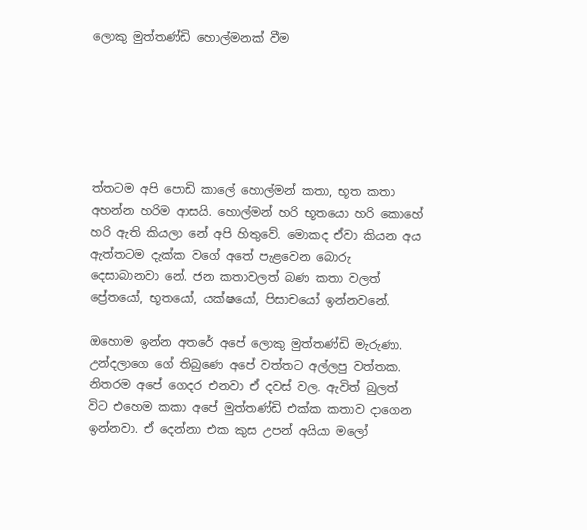ලොකු මුත්තණ්ඩි හොල්මනක් වීම






ත්තටම අපි පොඩි කාලේ හොල්මන් කතා, භූත කතා අහන්න හරිම ආසයි. හොල්මන් හරි භූතයො හරි කොහේ හරි ඇති කියලා නේ අපි හිතුවේ. මොකද ඒවා කියන අය ඇත්තටම දැක්ක වගේ අතේ පැළවෙන බොරු දෙසාබානවා නේ. ජන කතාවලත් බණ කතා වලත් ප්‍රේතයෝ, භූතයෝ, යක්ෂයෝ, පිසාචයෝ ඉන්නවනේ.

ඔහොම ඉන්න අතරේ අපේ ලොකු මුත්තණ්ඩි මැරුණා. උන්දලාගෙ ගේ තිබුණෙ අපේ වත්තට අල්ලපු වත්තක. නිතරම අපේ ගෙදර එනවා ඒ දවස් වල. ඇවිත් බුලත් විට එහෙම කකා අපේ මුත්තණ්ඩි එක්ක කතාව දාගෙන ඉන්නවා. ඒ දෙන්නා එක කුස උපන් අයියා මලෝ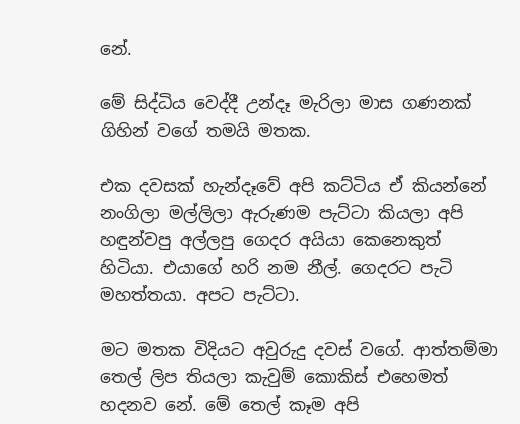නේ.

මේ සිද්ධිය වෙද්දී උන්දෑ මැරිලා මාස ගණනක් ගිහින් වගේ තමයි මතක.

එක දවසක් හැන්දෑවේ අපි කට්ටිය ඒ කියන්නේ නංගිලා මල්ලිලා ඇරුණම පැට්ටා කියලා අපි හඳුන්වපු අල්ලපු ගෙදර අයියා කෙනෙකුත් හිටියා. එයාගේ හරි නම නීල්. ගෙදරට පැටි මහත්තයා. අපට පැට්ටා.

මට මතක විදියට අවුරුදු දවස් වගේ. ආත්තම්මා තෙල් ලිප තියලා කැවුම් කොකිස් එහෙමත් හදනව නේ. මේ තෙල් කෑම අපි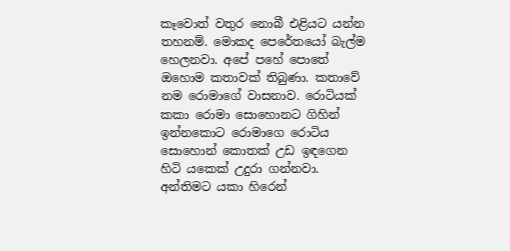කෑවොත් වතුර නොබී එළියට යන්න තහනම්. මොකද පෙරේතයෝ බැල්ම හෙලනවා. අපේ පහේ පොතේ ඔහොම කතාවක් තිබුණා. කතාවේ නම රොමාගේ වාසනාව. රොටියක් කකා රොමා සොහොනට ගිහින් ඉන්නකොට රොමාගෙ රොටිය සොහොන් කොතක් උඩ ඉඳගෙන හිටි යකෙක් උදුරා ගන්නවා. අන්තිමට යකා හිරෙන්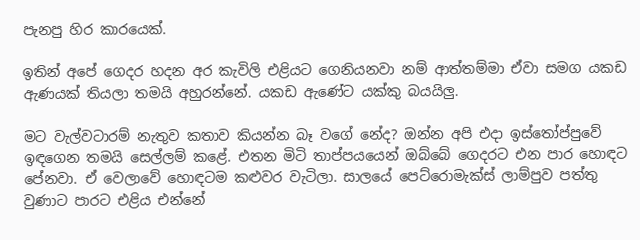පැනපු හිර කාරයෙක්.

ඉතින් අපේ ගෙදර හදන අර කැවිලි එළියට ගෙනියනවා නම් ආත්තම්මා ඒවා සමග යකඩ ඇණයක් තියලා තමයි අහුරන්නේ. යකඩ ඇණේට යක්කු බයයිලු.

මට වැල්වටාරම් නැතුව කතාව කියන්න බෑ වගේ නේද? ඔන්න අපි එදා ඉස්තෝප්පුවේ ඉඳගෙන තමයි සෙල්ලම් කළේ. එතන මිටි තාප්පයයෙන් ඔබ්බේ ගෙදරට එන පාර හොඳට පේනවා. ඒ වෙලාවේ හොඳටම කළුවර වැටිලා. සාලයේ පෙට්රොමැක්ස් ලාම්පුව පත්තු වුණාට පාරට එළිය එන්නේ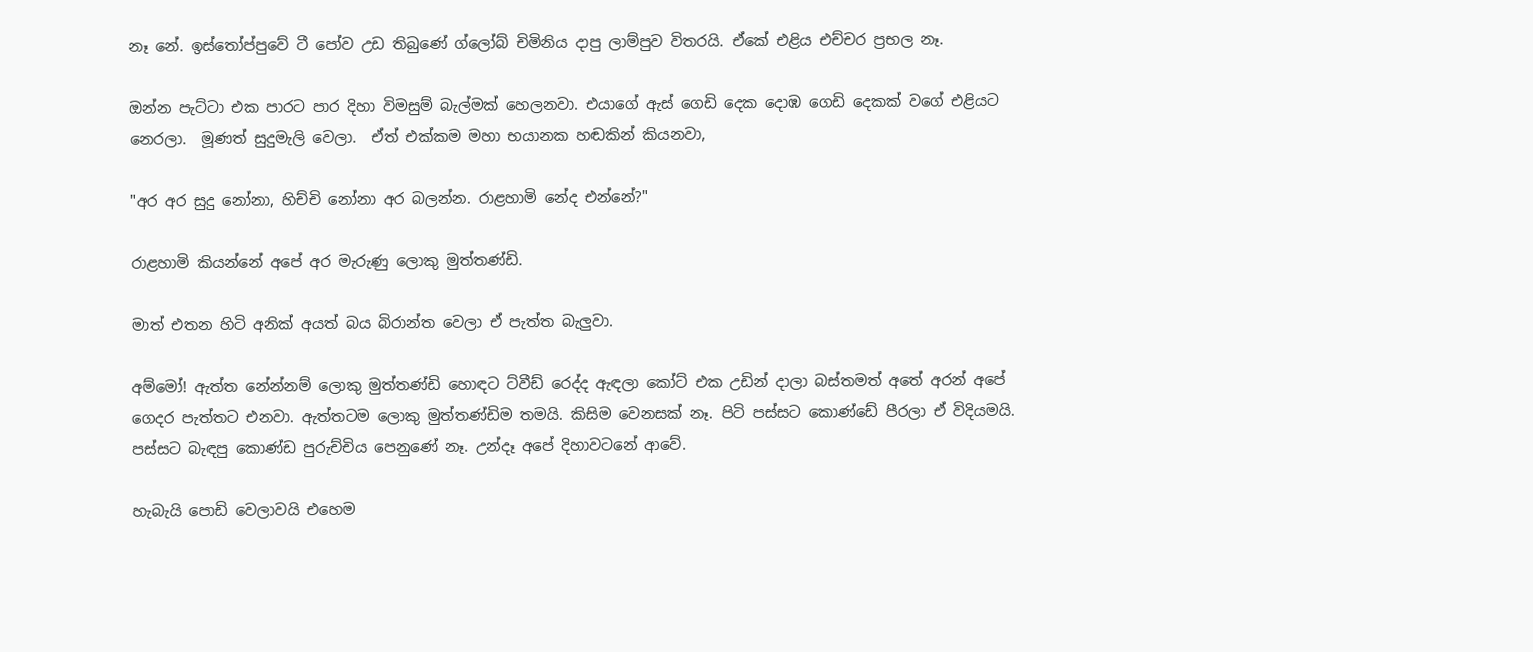නෑ නේ. ඉස්තෝප්පුවේ ටී පෝව උඩ තිබුණේ ග්ලෝබ් චිමිනිය දාපු ලාම්පුව විතරයි. ඒකේ එළිය එච්චර ප්‍රභල නෑ.

ඔන්න පැට්ටා එක පාරට පාර දිහා විමසුම් බැල්මක් හෙලනවා. එයාගේ ඇස් ගෙඩි දෙක දොඹ ගෙඩි දෙකක් වගේ එළියට නෙරලා.  මූණත් සුදුමැලි වෙලා.  ඒත් එක්කම මහා භයානක හඬකින් කියනවා,

"අර අර සුදු නෝනා, හිච්චි නෝනා අර බලන්න. රාළහාමි නේද එන්නේ?"

රාළහාමි කියන්නේ අපේ අර මැරුණු ලොකු මුත්තණ්ඩි.

මාත් එතන හිටි අනික් අයත් බය බිරාන්ත වෙලා ඒ පැත්ත බැලුවා.

අම්මෝ! ඇත්ත නේන්නම් ලොකු මුත්තණ්ඩි හොඳට ට්වීඩ් රෙද්ද ඇඳලා කෝට් එක උඩින් දාලා බස්තමත් අතේ අරන් අපේ ගෙදර පැත්තට එනවා. ඇත්තටම ලොකු මුත්තණ්ඩිම තමයි. කිසිම වෙනසක් නෑ. පිටි පස්සට කොණ්ඩේ පීරලා ඒ විදියමයි. පස්සට බැඳපු කොණ්ඩ පුරුච්චිය පෙනුණේ නෑ. උන්දෑ අපේ දිහාවටනේ ආවේ.

හැබැයි පොඩි වෙලාවයි එහෙම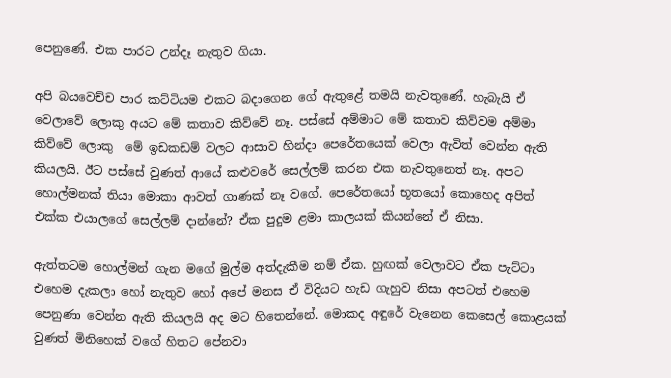පෙනුණේ. එක පාරට උන්දෑ නැතුව ගියා.

අපි බයවෙච්ච පාර කට්ටියම එකට බදාගෙන ගේ ඇතුළේ තමයි නැවතුණේ. හැබැයි ඒ වෙලාවේ ලොකු අයට මේ කතාව කිව්වේ නෑ. පස්සේ අම්මාට මේ කතාව කිව්වම අම්මා කිව්වේ ලොකු  මේ ඉඩකඩම් වලට ආසාව හින්දා පෙරේතයෙක් වෙලා ඇවිත් වෙන්න ඇති කියලයි. ඊට පස්සේ වුණත් ආයේ කළුවරේ සෙල්ලම් කරන එක නැවතුනෙත් නෑ. අපට හොල්මනක් තියා මොකා ආවත් ගාණක් නෑ වගේ. පෙරේතයෝ භූතයෝ කොහෙද අපිත් එක්ක එයාලගේ සෙල්ලම් දාන්නේ? ඒක පුදුම ළමා කාලයක් කියන්නේ ඒ නිසා.

ඇත්තටම හොල්මන් ගැන මගේ මුල්ම අත්දැකීම නම් ඒක. හුඟක් වෙලාවට ඒක පැට්ටා එහෙම දැකලා හෝ නැතුව හෝ අපේ මනස ඒ විදියට හැඩ ගැහුව නිසා අපටත් එහෙම පෙනුණා වෙන්න ඇති කියලයි අද මට හිතෙන්නේ. මොකද අඳුරේ වැනෙන කෙසෙල් කොළයක් වුණත් මිනිහෙක් වගේ හිතට පේනවා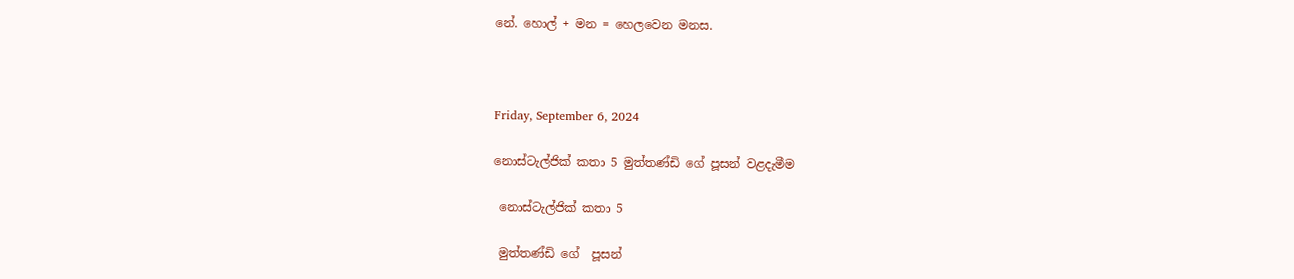නේ. හොල් + මන = හෙලවෙන මනස.



Friday, September 6, 2024

නොස්ටැල්ජික් කතා 5 මුත්තණ්ඩි ගේ පූසන් වළදැමීම

 නොස්ටැල්ජික් කතා 5

 මුත්තණ්ඩි ගේ  පූසන්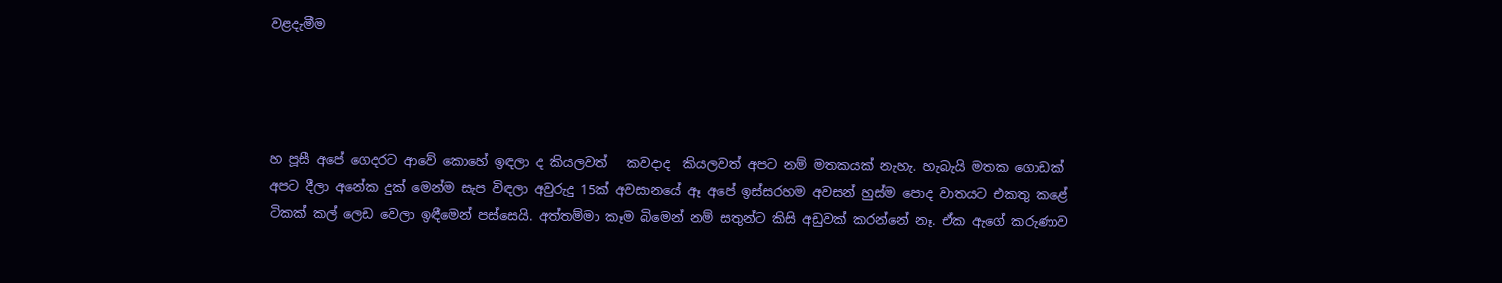වළදැමීම




හ පූසී අපේ ගෙදරට ආවේ කොහේ ඉඳලා ද කියලවත්   කවදාද  කියලවත් අපට නම් මතකයක් නැහැ. හැබැයි මතක ගොඩක් අපට දීලා අනේක දුක් මෙන්ම සැප විඳලා අවුරුදු 15ක් අවසානයේ ඈ අපේ ඉස්සරහම අවසන් හුස්ම පොද වාතයට එකතු කළේ ටිකක් කල් ලෙඩ වෙලා ඉඳීමෙන් පස්සෙයි. අත්තම්මා කෑම බිමෙන් නම් සතුන්ට කිසි අඩුවක් කරන්නේ නෑ. ඒක ඇගේ කරුණාව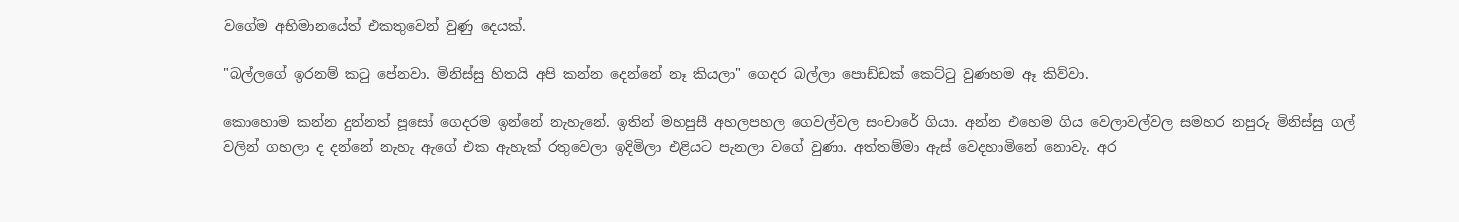වගේම අභිමානයේත් එකතුවෙන් වුණු දෙයක්.

"බල්ලගේ ඉරනම් කටු පේනවා. මිනිස්සු හිතයි අපි කන්න දෙන්නේ නෑ කියලා" ගෙදර බල්ලා පොඩ්ඩක් කෙට්ටු වුණහම ඈ කිව්වා.

කොහොම කන්න දුන්නත් පූසෝ ගෙදරම ඉන්නේ නැහැනේ. ඉතින් මහපුසී අහලපහල ගෙවල්වල සංචාරේ ගියා. අන්න එහෙම ගිය වෙලාවල්වල සමහර නපුරු මිනිස්සු ගල් වලින් ගහලා ද දන්නේ නැහැ ඇගේ එක ඇහැක් රතුවෙලා ඉදිමිලා එළියට පැනලා වගේ වුණා. අත්තම්මා ඇස් වෙදහාමිනේ නොවැ. අර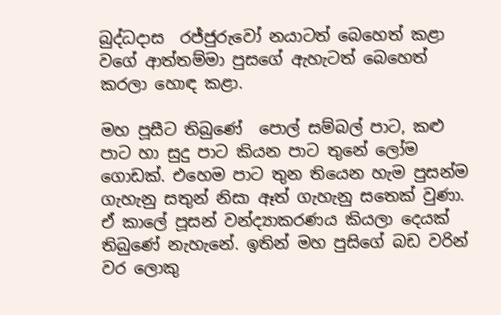බුද්ධදාස  රජ්ජුරුවෝ නයාටත් බෙහෙත් කළා වගේ ආත්තම්මා පුසගේ ඇහැටත් බෙහෙත් කරලා හොඳ කළා.

මහ පූසීට තිබුණේ  පොල් සම්බල් පාට, කළු පාට හා සුදු පාට කියන පාට තුනේ ලෝම ගොඩක්. එහෙම පාට තුන තියෙන හැම පුසන්ම ගැහැනු සතුන් නිසා ඈත් ගැහැනු සතෙක් වුණා. ඒ කාලේ පූසන් වන්ද්‍යාකරණය කියලා දෙයක් තිබුණේ නැහැනේ. ඉතින් මහ පුසිගේ බඩ වරින් වර ලොකු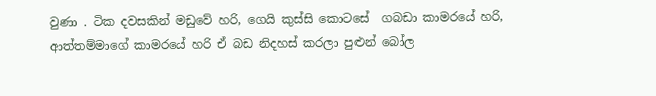වුණා . ටික දවසකින් මඩුවේ හරි, ගෙයි කුස්සි කොටසේ  ගබඩා කාමරයේ හරි, ආත්තම්මාගේ කාමරයේ හරි ඒ බඩ නිදහස් කරලා පුළුන් බෝල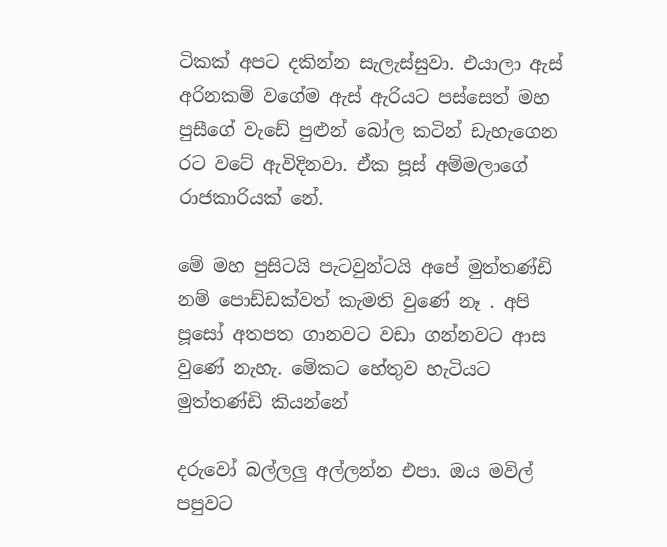ටිකක් අපට දකින්න සැලැස්සුවා. එයාලා ඇස් අරිනකම් වගේම ඇස් ඇරියට පස්සෙත් මහ පුසීගේ වැඩේ පුළුන් බෝල කටින් ඩැහැගෙන රට වටේ ඇවිදිනවා. ඒක පූස් අම්මලාගේ රාජකාරියක් නේ.

මේ මහ පුසිටයි පැටවුන්ටයි අපේ මුත්තණ්ඩි  නම් පොඩ්ඩක්වත් කැමති වුණේ නෑ . අපි පූසෝ අතපත ගානවට වඩා ගන්නවට ආස වුණේ නැහැ. මේකට හේතුව හැටියට මුත්තණ්ඩි කියන්නේ

දරුවෝ බල්ලලු අල්ලන්න එපා. ඔය මවිල් පපුවට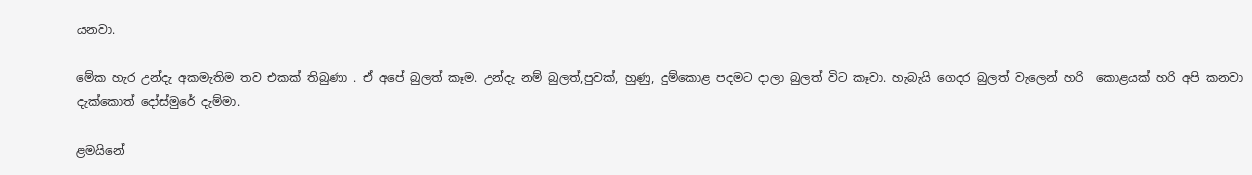යනවා.

මේක හැර උන්දැ අකමැතිම තව එකක් තිබුණා . ඒ අපේ බුලත් කෑම. උන්දැ නම් බුලත්,පුවක්, හුණු, දුම්කොළ පදමට දාලා බුලත් විට කෑවා. හැබැයි ගෙදර බුලත් වැලෙන් හරි  කොළයක් හරි අපි කනවා දැක්කොත් දෝස්මුරේ දැම්මා.

ළමයිනේ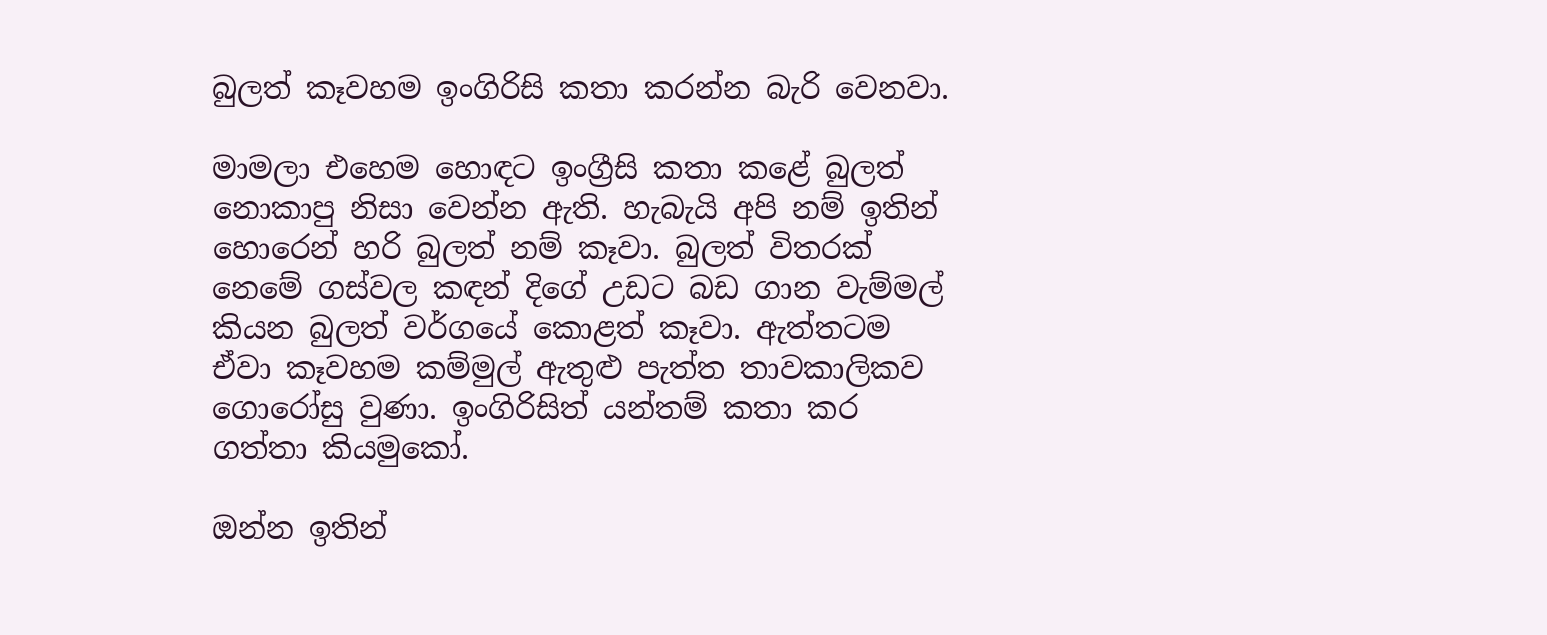බුලත් කෑවහම ඉංගිරිසි කතා කරන්න බැරි වෙනවා.

මාමලා එහෙම හොඳට ඉංග්‍රීසි කතා කළේ බුලත් නොකාපු නිසා වෙන්න ඇති. හැබැයි අපි නම් ඉතින් හොරෙන් හරි බුලත් නම් කෑවා. බුලත් විතරක් නෙමේ ගස්වල කඳන් දිගේ උඩට බඩ ගාන වැම්මල් කියන බුලත් වර්ගයේ කොළත් කෑවා. ඇත්තටම ඒවා කෑවහම කම්මුල් ඇතුළු පැත්ත තාවකාලිකව ගොරෝසු වුණා. ඉංගිරිසිත් යන්තම් කතා කර ගත්තා කියමුකෝ.

ඔන්න ඉතින්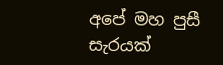අපේ මහ පුසී සැරයක්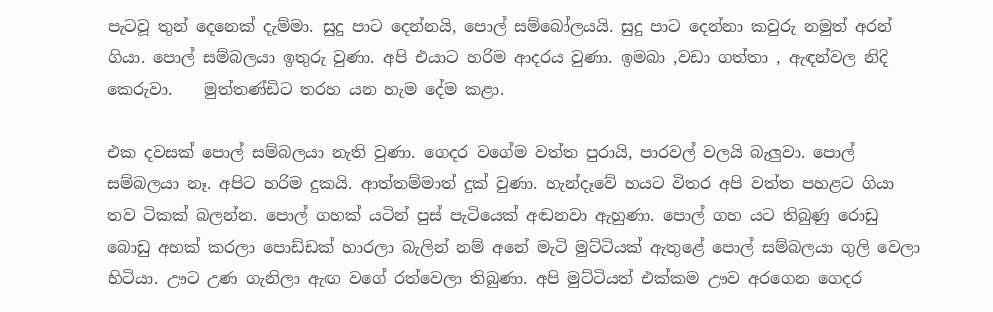පැටවූ තුන් දෙනෙක් දැම්මා. සුදු පාට දෙන්නයි, පොල් සම්බෝලයයි. සුදු පාට දෙන්නා කවුරු නමුත් අරන් ගියා. පොල් සම්බලයා ඉතුරු වුණා. අපි එයාට හරිම ආදරය වුණා. ඉමබා ,වඩා ගත්තා , ඇඳන්වල නිදි කෙරුවා.    මුත්තණ්ඩිට තරහ යන හැම දේම කළා.

එක දවසක් පොල් සම්බලයා නැති වුණා. ගෙදර වගේම වත්ත පුරායි, පාරවල් වලයි බැලුවා. පොල් සම්බලයා නෑ. අපිට හරිම දුකයි. ආත්තම්මාත් දුක් වුණා. හැන්දෑවේ හයට විතර අපි වත්ත පහළට ගියා තව ටිකක් බලන්න. පොල් ගහක් යටින් පුස් පැටියෙක් අඬනවා ඇහුණා. පොල් ගහ යට තිබුණු රොඩු බොඩු අහක් කරලා පොඩ්ඩක් හාරලා බැලින් නම් අනේ මැටි මුට්ටියක් ඇතුළේ පොල් සම්බලයා ගුලි වෙලා හිටියා. ඌට උණ ගැනිලා ඇඟ වගේ රත්වෙලා තිබුණා. අපි මුට්ටියත් එක්කම ඌව අරගෙන ගෙදර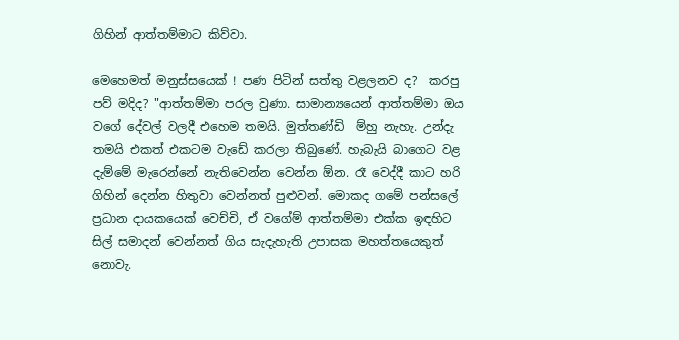ගිහින් ආත්තම්මාට කිව්වා.

මෙහෙමත් මනුස්සයෙක් ! පණ පිටින් සත්තු වළලනව ද?  කරපු පව් මදිද? "ආත්තම්මා පරල වුණා. සාමාන්‍යයෙන් ආත්තම්මා ඔය වගේ දේවල් වලදී එහෙම තමයි. මුත්තණ්ඩි  ම්හු නැහැ. උන්දැ තමයි එකත් එකටම වැඩේ කරලා තිබුණේ. හැබැයි බාගෙට වළ දැම්මේ මැරෙන්නේ නැතිවෙන්න වෙන්න ඕන. රෑ වෙද්දී කාට හරි ගිහින් දෙන්න හිතුවා වෙන්නත් පුළුවන්. මොකද ගමේ පන්සලේ ප්‍රධාන දායකයෙක් වෙච්චි, ඒ වගේම් ආත්තම්මා එක්ක ඉඳහිට සිල් සමාදන් වෙන්නත් ගිය සැදැහැති උපාසක මහත්තයෙකුත් නොවැ.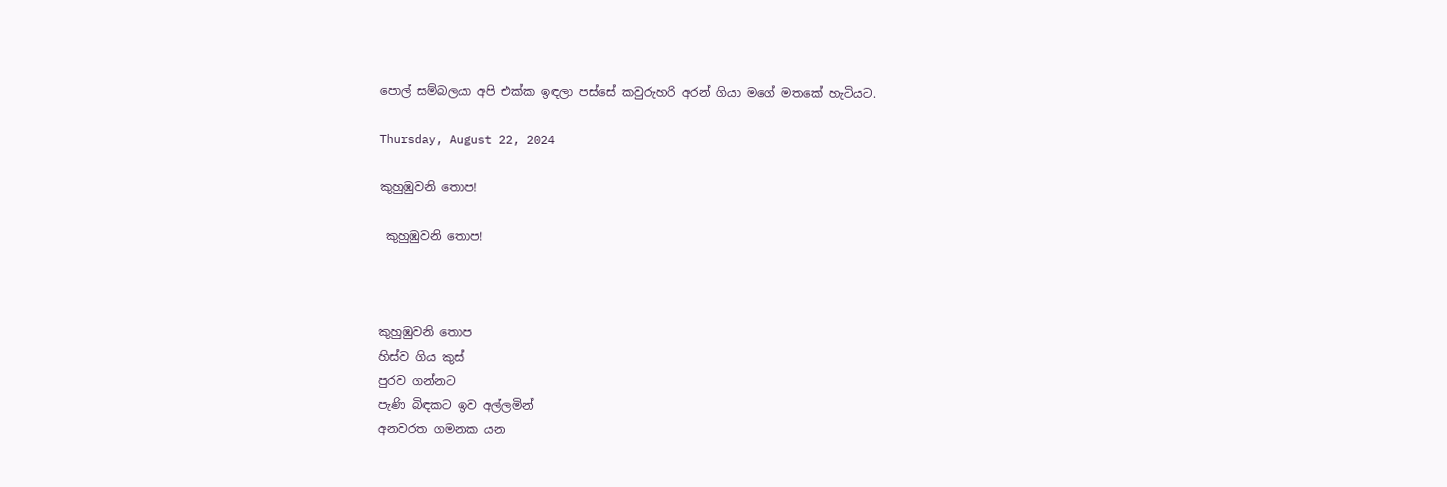පොල් සම්බලයා අපි එක්ක ඉඳලා පස්සේ කවුරුහරි අරන් ගියා මගේ මතකේ හැටියට.

Thursday, August 22, 2024

කුහුඹුවනි තොප!

 කුහුඹුවනි තොප!



කුහුඹුවනි තොප
හිස්ව ගිය කුස්
පුරව ගන්නට
පැණි බිඳකට ඉව අල්ලමින්
අනවරත ගමනක යන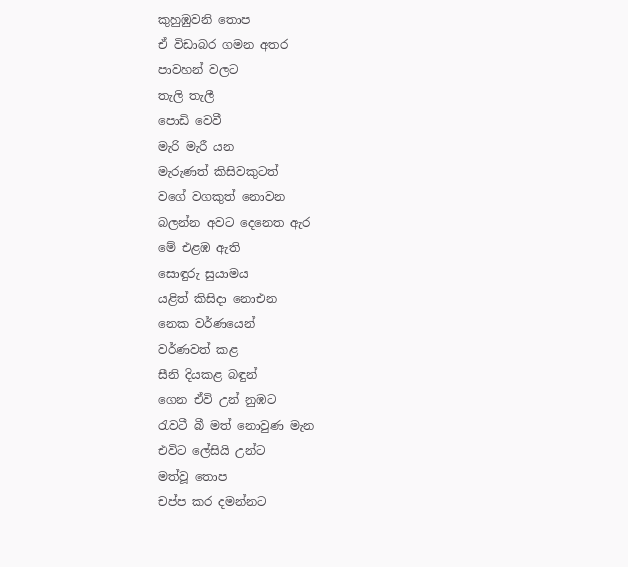කුහුඹුවනි තොප
ඒ විඩාබර ගමන අතර
පාවහන් වලට
තැලි තැලී
පොඩි වෙවී
මැරි මැරී යන
මැරුණත් කිසිවකුටත්
වගේ වගකුත් නොවන
බලන්න අවට දෙනෙත ඇර
මේ එළඹ ඇති
සොඳුරු සුයාමය
යළිත් කිසිදා නොඑන
නෙක වර්ණයෙන්
වර්ණවත් කළ
සීනි දියකළ බඳුන්
ගෙන ඒවි උන් නුඹට
රැවටී බී මත් නොවුණ මැන
එවිට ලේසියි උන්ට
මත්වූ තොප
චප්ප කර දමන්නට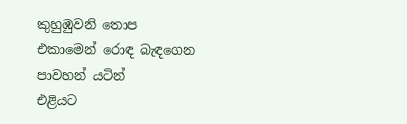කුහුඹුවනි තොප
එකාමෙන් රොඳ බැඳගෙන
පාවහන් යටින්
එළියට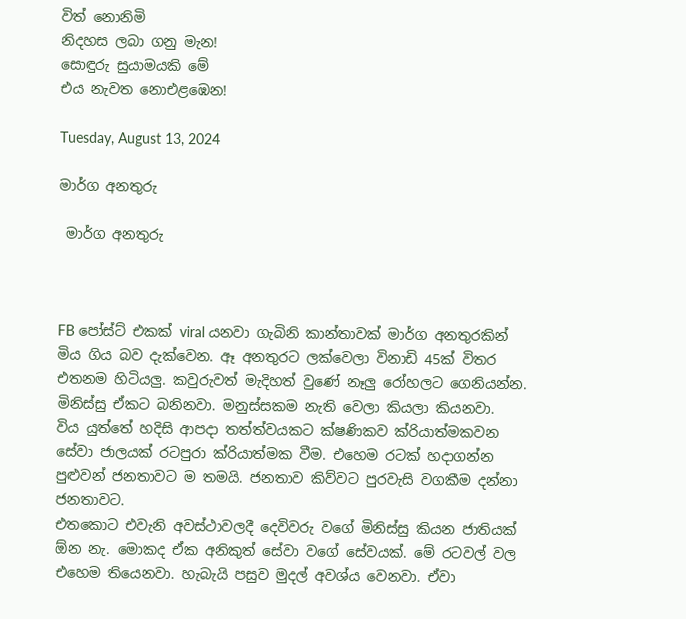විත් නොනිමි
නිදහස ලබා ගනු මැන!
සොඳුරු සුයාමයකි මේ
එය නැවත නොඑළඹෙන!

Tuesday, August 13, 2024

මාර්ග අනතුරු

 මාර්ග අනතුරු



FB පෝස්ට් එකක් viral යනවා ගැබිනි කාන්තාවක් මාර්ග අනතුරකින් මිය ගිය බව දැක්වෙන. ඈ අනතුරට ලක්වෙලා විනාඩි 45ක් විතර එතනම හිටියලු. කවුරුවත් මැදිහත් වුණේ නෑලු රෝහලට ගෙනියන්න. මිනිස්සු ඒකට බනිනවා. මනුස්සකම නැති වෙලා කියලා කියනවා.
විය යුත්තේ හදිසි ආපදා තත්ත්වයකට ක්ෂණිකව ක්රියාත්මකවන සේවා ජාලයක් රටපුරා ක්රියාත්මක වීම. එහෙම රටක් හදාගන්න පුළුවන් ජනතාවට ම තමයි. ජනතාව කිව්වට පුරවැසි වගකීම දන්නා ජනතාවට.
එතකොට එවැනි අවස්ථාවලදී දෙවිවරු වගේ මිනිස්සු කියන ජාතියක් ඕන නැ. මොකද ඒක අනිකුත් සේවා වගේ සේවයක්. මේ රටවල් වල එහෙම තියෙනවා. හැබැයි පසුව මුදල් අවශ්ය වෙනවා. ඒවා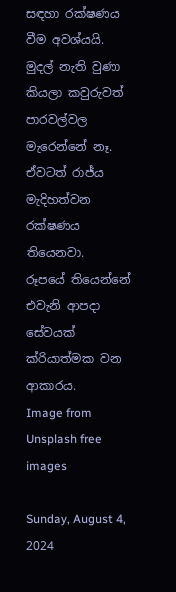සඳහා රක්ෂණය වීම අවශ්යයි. මුදල් නැති වුණා කියලා කවුරුවත් පාරවල්වල මැරෙන්නේ නෑ. ඒවටත් රාජ්ය මැදිහත්වන රක්ෂණය තියෙනවා.
රූපයේ තියෙන්නේ එවැනි ආපදා සේවයක් ක්රියාත්මක වන ආකාරය.
Image from Unsplash free images

Sunday, August 4, 2024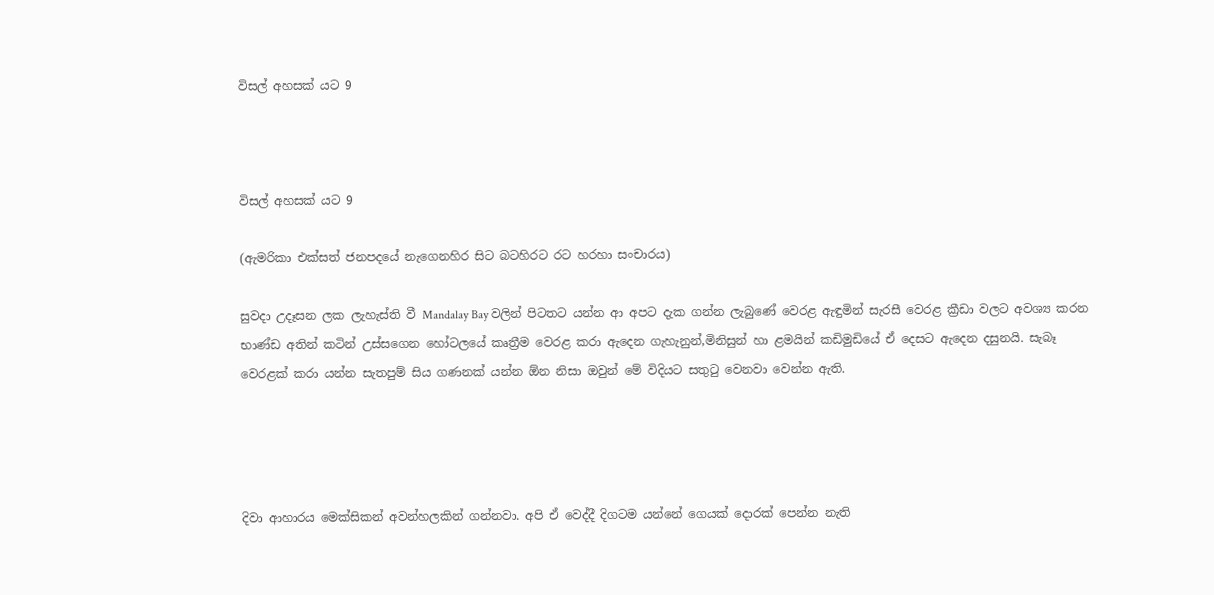විසල් අහසක් යට 9



විසල් අහසක් යට 9

(ඇමරිකා එක්සත් ජනපදයේ නැගෙනහිර සිට බටහිරට රට හරහා සංචාරය)

සුවදා උදෑසන ලක ලැහැස්ති වී Mandalay Bay වලින් පිටතට යන්න ආ අපට දැක ගන්න ලැබුණේ වෙරළ ඇඳුමින් සැරසී වෙරළ ක්‍රීඩා වලට අවශ්‍ය කරන භාණ්ඩ අතින් කටින් උස්සගෙන හෝටලයේ කෘත්‍රීම වෙරළ කරා ඇදෙන ගැහැනුන්,මිනිසුන් හා ළමයින් කඩිමුඩියේ ඒ දෙසට ඇදෙන දසුනයි. සැබෑ වෙරළක් කරා යන්න සැතපුම් සිය ගණනක් යන්න ඕන නිසා ඔවුන් මේ විදියට සතුටු වෙනවා වෙන්න ඇති.




දිවා ආහාරය මෙක්සිකන් අවන්හලකින් ගන්නවා. අපි ඒ වෙද්දී දිගටම යන්නේ ගෙයක් දොරක් පෙන්න නැති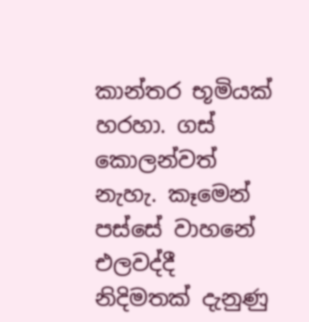කාන්තර භූමියක් හරහා. ගස් කොලන්වත් නැහැ. කෑමෙන් පස්සේ වාහනේ එලවද්දී නිදිමතක් දැනුණු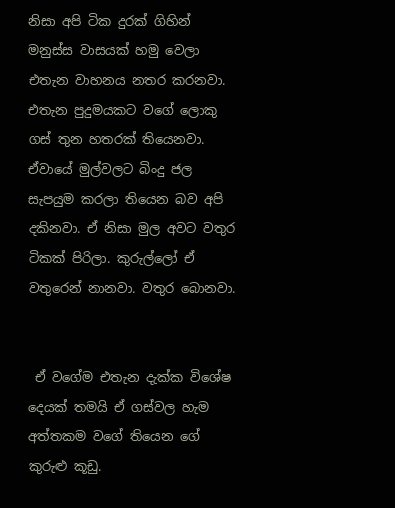නිසා අපි ටික දුරක් ගිහින් මනුස්ස වාසයක් හමු වෙලා  එතැන වාහනය නතර කරනවා. එතැන පුදුමයකට වගේ ලොකු ගස් තුන හතරක් තියෙනවා. ඒවායේ මුල්වලට බිංදු ජල සැපයුම කරලා තියෙන බව අපි දකිනවා. ඒ නිසා මුල අවට වතුර ටිකක් පිරිලා. කුරුල්ලෝ ඒ වතුරෙන් නානවා. වතුර බොනවා.


 ඒ වගේම එතැන දැක්ක විශේෂ දෙයක් තමයි ඒ ගස්වල හැම අත්තකම වගේ තියෙන ගේ කුරුළු කූඩු.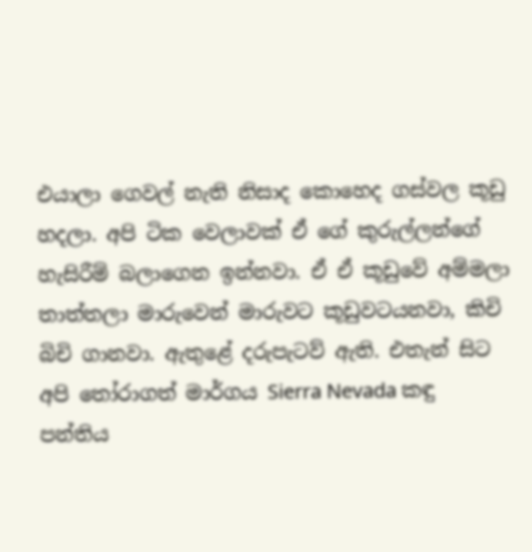එයාලා ගෙවල් නැති නිසාද කොහෙද ගස්වල කූඩු හදලා. අපි ටික වෙලාවක් ඒ ගේ කුරුල්ලන්ගේ හැසිරීම් බලාගෙන ඉන්නවා. ඒ ඒ කූඩුවේ අම්මලා තාත්තලා මාරුවෙන් මාරුවට කූඩුවටයනවා, කිචි බිචි ගානවා. ඇතුළේ දරුපැටව් ඇති. එතැන් සිට අපි තෝරාගත් මාර්ගය Sierra Nevada කඳු පන්තිය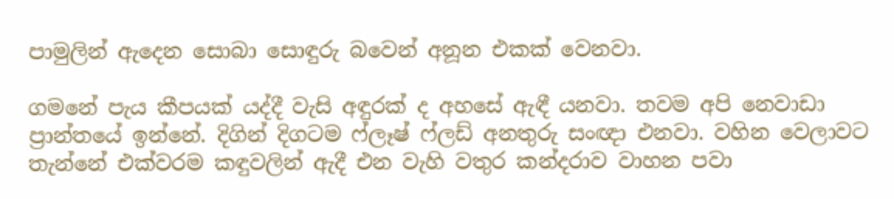පාමුලින් ඇදෙන සොබා සොඳුරු බවෙන් අනූන එකක් වෙනවා.

ගමනේ පැය කීපයක් යද්දී වැසි අඳුරක් ද අහසේ ඇඳී යනවා. තවම අපි නෙවාඩා ප්‍රාන්තයේ ඉන්නේ. දිගින් දිගටම ෆ්ලෑෂ් ෆ්ලඩ් අනතුරු සංඥා එනවා. වහින වෙලාවට තැන්නේ එක්වරම කඳුවලින් ඇදී එන වැහි වතුර කන්දරාව වාහන පවා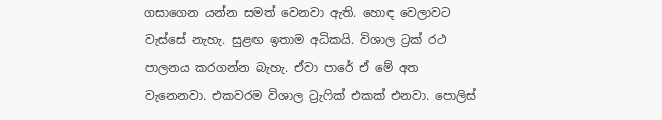ගසාගෙන යන්න සමත් වෙනවා ඇති. හොඳ වෙලාවට වැස්සේ නැහැ. සුළඟ ඉතාම අධිකයි. විශාල ට්‍රක් රථ පාලනය කරගන්න බැහැ. ඒවා පාරේ ඒ මේ අත වැනෙනවා. එකවරම විශාල ට්‍රැෆික් එකක් එනවා. පොලිස්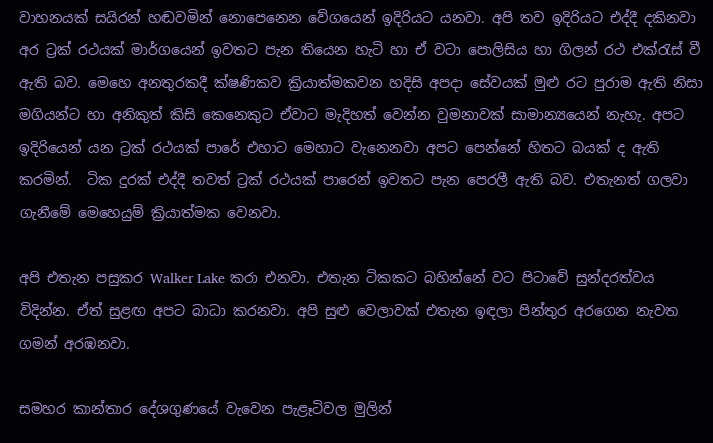වාහනයක් සයිරන් හඬවමින් නොපෙනෙන වේගයෙන් ඉදිරියට යනවා. අපි තව ඉදිරියට එද්දී දකිනවා අර ට්‍රක් රථයක් මාර්ගයෙන් ඉවතට පැන තියෙන හැටි හා ඒ වටා පොලිසිය හා ගිලන් රථ එක්රැස් වී ඇති බව. මෙහෙ අනතුරකදී ක්ෂණිකව ක්‍රියාත්මකවන හදිසි අපදා සේවයක් මුළු රට පුරාම ඇති නිසා මගියන්ට හා අනිකුත් කිසි කෙනෙකුට ඒවාට මැදිහත් වෙන්න වුමනාවක් සාමාන්‍යයෙන් නැහැ. අපට ඉදිරියෙන් යන ට්‍රක් රථයක් පාරේ එහාට මෙහාට වැනෙනවා අපට පෙන්නේ හිතට බයක් ද ඇති කරමින්.  ටික දුරක් එද්දී තවත් ට්‍රක් රථයක් පාරෙන් ඉවතට පැන පෙරලී ඇති බව. එතැනත් ගලවා ගැනීමේ මෙහෙයුම් ක්‍රියාත්මක වෙනවා.

අපි එතැන පසුකර Walker Lake කරා එනවා. එතැන ටිකකට බහින්නේ වට පිටාවේ සුන්දරත්වය විදින්න. ඒත් සුළඟ අපට බාධා කරනවා. අපි සුළු වෙලාවක් එතැන ඉඳලා පින්තුර අරගෙන නැවත ගමන් අරඹනවා.

සමහර කාන්තාර දේශගුණයේ වැවෙන පැළෑටිවල මුලින්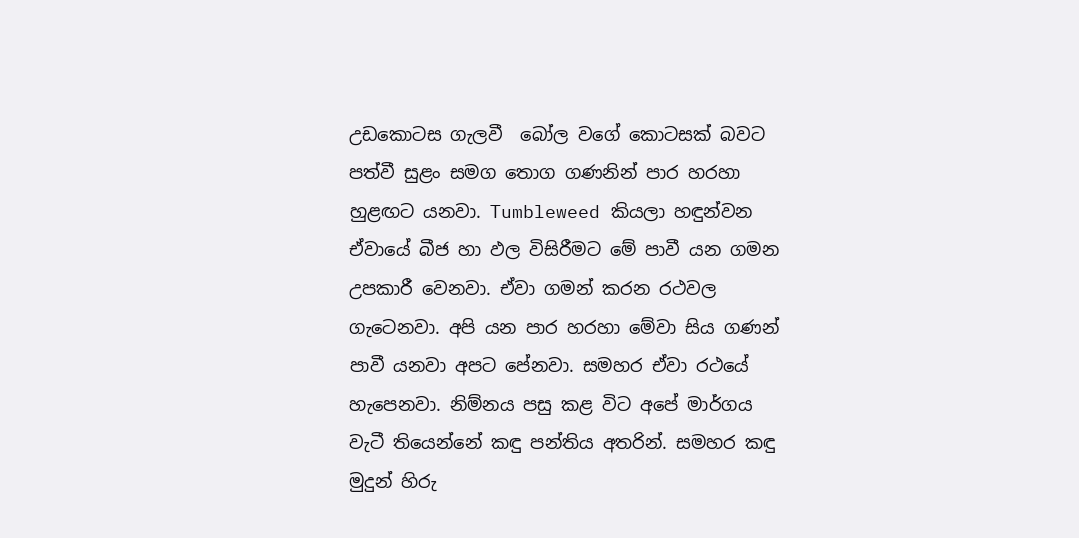උඩකොටස ගැලවී  බෝල වගේ කොටසක් බවට පත්වී සුළං සමග තොග ගණනින් පාර හරහා හුළඟට යනවා. Tumbleweed කියලා හඳුන්වන ඒවායේ බීජ හා ඵල විසිරීමට මේ පාවී යන ගමන උපකාරී වෙනවා. ඒවා ගමන් කරන රථවල ගැටෙනවා. අපි යන පාර හරහා මේවා සිය ගණන් පාවී යනවා අපට පේනවා. සමහර ඒවා රථයේ හැපෙනවා. නිම්නය පසු කළ විට අපේ මාර්ගය වැටී තියෙන්නේ කඳු පන්තිය අතරින්. සමහර කඳු මුදුන් හිරු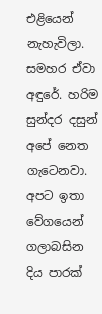එළියෙන් නැහැවිලා. සමහර ඒවා අඳුරේ. හරිම සුන්දර දසුන් අපේ නෙත ගැටෙනවා. අපට ඉතා වේගයෙන් ගලාබසින දිය පාරක්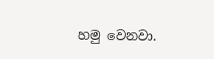හමු වෙනවා.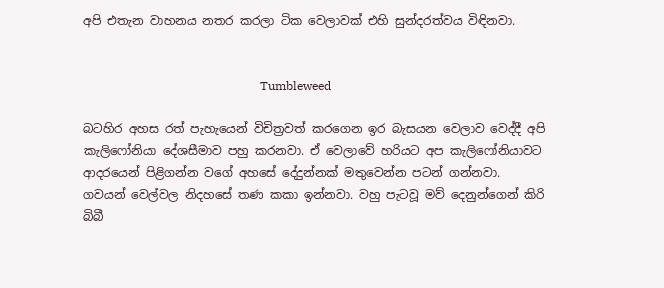අපි එතැන වාහනය නතර කරලා ටික වෙලාවක් එහි සුන්දරත්වය විඳිනවා.


                                                           Tumbleweed

බටහිර අහස රත් පැහැයෙන් විචිත්‍රවත් කරගෙන ඉර බැසයන වෙලාව වෙද්දී අපි කැලිෆෝනියා දේශසීමාව පහු කරනවා. ඒ වෙලාවේ හරියට අප කැලිෆෝනියාවට ආදරයෙන් පිළිගන්න වගේ අහසේ දේදුන්නක් මතුවෙන්න පටන් ගන්නවා. ගවයන් වෙල්වල නිදහසේ තණ කකා ඉන්නවා. වහු පැටවූ මව් දෙනුන්ගෙන් කිරි බිබී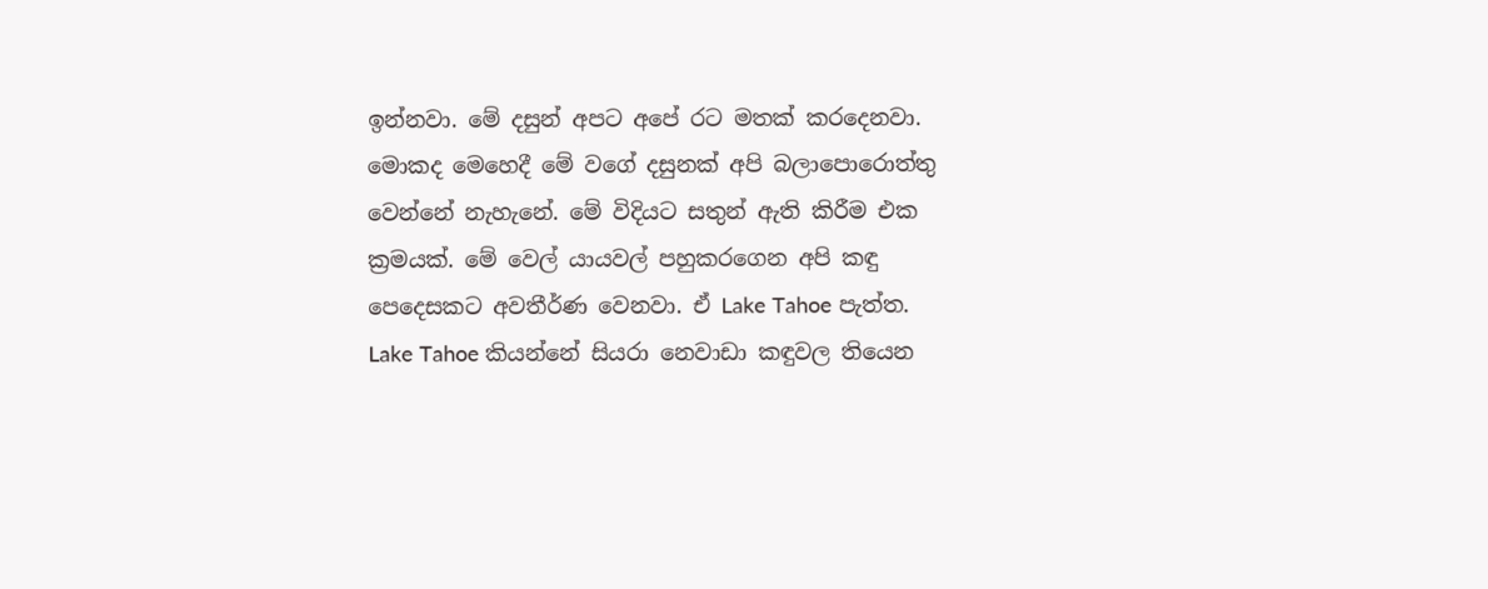ඉන්නවා. මේ දසුන් අපට අපේ රට මතක් කරදෙනවා. මොකද මෙහෙදී මේ වගේ දසුනක් අපි බලාපොරොත්තු වෙන්නේ නැහැනේ. මේ විදියට සතුන් ඇති කිරීම එක ක්‍රමයක්. මේ වෙල් යායවල් පහුකරගෙන අපි කඳු පෙදෙසකට අවතීර්ණ වෙනවා. ඒ Lake Tahoe පැත්ත.   Lake Tahoe කියන්නේ සියරා නෙවාඩා කඳුවල තියෙන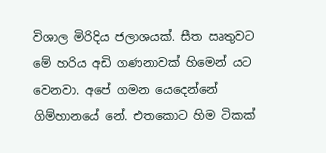විශාල මිරිදිය ජලාශයක්. සීත ඍතුවට මේ හරිය අඩි ගණනාවක් හිමෙන් යට වෙනවා. අපේ ගමන යෙදෙන්නේ ගිම්හානයේ නේ. එතකොට හිම ටිකක්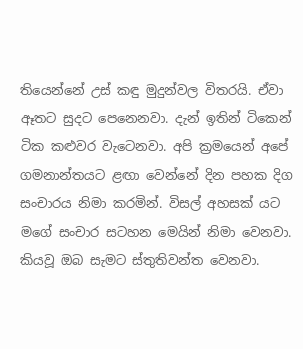තියෙන්නේ උස් කඳු මුදුන්වල විතරයි. ඒවා ඈතට සුදට පෙනෙනවා. දැන් ඉතින් ටිකෙන් ටික කළුවර වැටෙනවා. අපි ක්‍රමයෙන් අපේ ගමනාන්තයට ළඟා වෙන්නේ දින පහක දිග සංචාරය නිමා කරමින්. විසල් අහසක් යට මගේ සංචාර සටහන මෙයින් නිමා වෙනවා. කියවූ ඔබ සැමට ස්තුතිවන්ත වෙනවා.